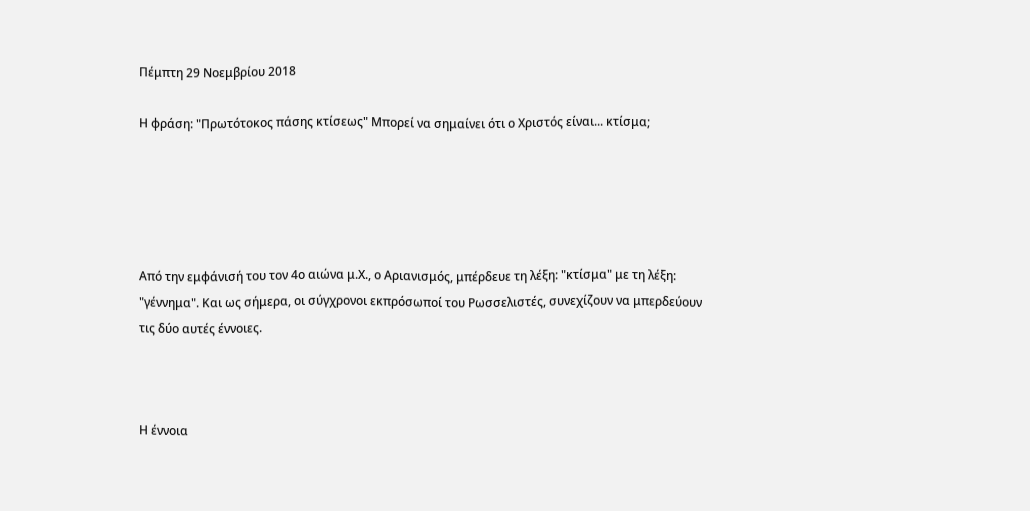Πέμπτη 29 Νοεμβρίου 2018

Η φράση: "Πρωτότοκος πάσης κτίσεως" Μπορεί να σημαίνει ότι ο Χριστός είναι... κτίσμα;





Από την εμφάνισή του τον 4ο αιώνα μ.Χ., ο Αριανισμός, μπέρδευε τη λέξη: "κτίσμα" με τη λέξη: "γέννημα". Και ως σήμερα, οι σύγχρονοι εκπρόσωποί του Ρωσσελιστές, συνεχίζουν να μπερδεύουν τις δύο αυτές έννοιες.



Η έννοια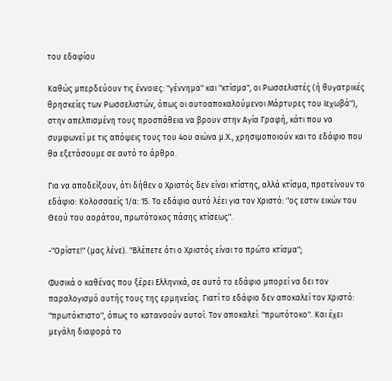του εδαφίου

Καθώς μπερδεύουν τις έννοιες: "γέννημα" και "κτίσμα", οι Ρωσσελιστές (ή θυγατρικές θρησκείες των Ρωσσελιστών, όπως οι αυτοαποκαλούμενοι Μάρτυρες του Ιεχωβά"), στην απελπισμένη τους προσπάθεια να βρουν στην Αγία Γραφή, κάτι που να συμφωνεί με τις απόψεις τους του 4ου αιώνα μ.Χ., χρησιμοποιούν και το εδάφιο που θα εξετάσουμε σε αυτό το άρθρο.

Για να αποδείξουν, ότι δήθεν ο Χριστός δεν είναι κτίστης, αλλά κτίσμα, προτείνουν το εδάφιο: Κολοσσαείς 1/α: 15. Το εδάφιο αυτό λέει για τον Χριστό: "ος εστιν εικών του Θεού του αοράτου, πρωτότοκος πάσης κτίσεως".

-"Ορίστε!" (μας λένε). "Βλέπετε ότι ο Χριστός είναι το πρώτο κτίσμα";

Φυσικά ο καθένας που ξέρει Ελληνικά, σε αυτό το εδάφιο μπορεί να δει τον παραλογισμό αυτής τους της ερμηνείας. Γιατί το εδάφιο δεν αποκαλεί τον Χριστό: "πρωτόκτιστο", όπως το κατανοούν αυτοί. Τον αποκαλεί: "πρωτότοκο". Και έχει μεγάλη διαφορά το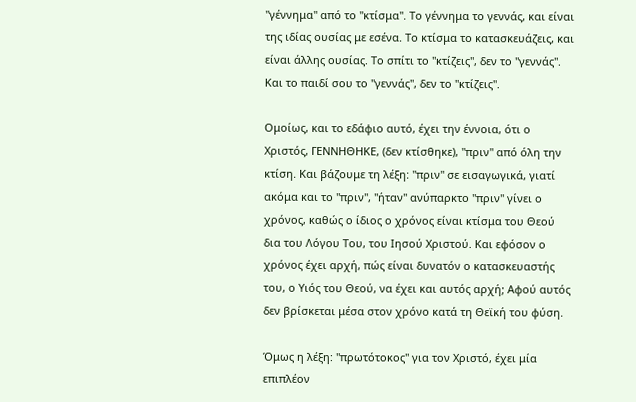"γέννημα" από το "κτίσμα". Το γέννημα το γεννάς, και είναι της ιδίας ουσίας με εσένα. Το κτίσμα το κατασκευάζεις, και είναι άλλης ουσίας. Το σπίτι το "κτίζεις", δεν το "γεννάς". Και το παιδί σου το "γεννάς", δεν το "κτίζεις".

Ομοίως, και το εδάφιο αυτό, έχει την έννοια, ότι ο Χριστός, ΓΕΝΝΗΘΗΚΕ, (δεν κτίσθηκε), "πριν" από όλη την κτίση. Και βάζουμε τη λέξη: "πριν" σε εισαγωγικά, γιατί ακόμα και το "πριν", "ήταν" ανύπαρκτο "πριν" γίνει ο χρόνος, καθώς ο ίδιος ο χρόνος είναι κτίσμα του Θεού δια του Λόγου Του, του Ιησού Χριστού. Και εφόσον ο χρόνος έχει αρχή, πώς είναι δυνατόν ο κατασκευαστής του, ο Υιός του Θεού, να έχει και αυτός αρχή; Αφού αυτός δεν βρίσκεται μέσα στον χρόνο κατά τη Θεϊκή του φύση.

Όμως η λέξη: "πρωτότοκος" για τον Χριστό, έχει μία επιπλέον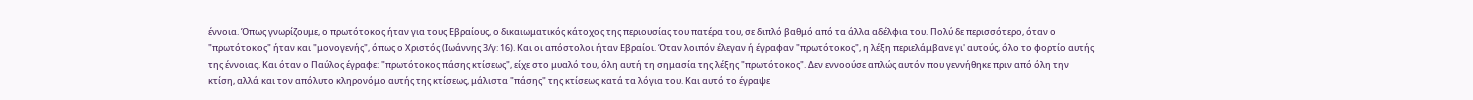έννοια. Όπως γνωρίζουμε, ο πρωτότοκος ήταν για τους Εβραίους, ο δικαιωματικός κάτοχος της περιουσίας του πατέρα του, σε διπλό βαθμό από τα άλλα αδέλφια του. Πολύ δε περισσότερο, όταν ο "πρωτότοκος" ήταν και "μονογενής", όπως ο Χριστός (Ιωάννης 3/γ: 16). Και οι απόστολοι ήταν Εβραίοι. Όταν λοιπόν έλεγαν ή έγραφαν "πρωτότοκος", η λέξη περιελάμβανε γι' αυτούς, όλο το φορτίο αυτής της έννοιας. Και όταν ο Παύλος έγραφε: "πρωτότοκος πάσης κτίσεως", είχε στο μυαλό του, όλη αυτή τη σημασία της λέξης "πρωτότοκος". Δεν εννοούσε απλώς αυτόν που γεννήθηκε πριν από όλη την κτίση, αλλά και τον απόλυτο κληρονόμο αυτής της κτίσεως, μάλιστα "πάσης" της κτίσεως κατά τα λόγια του. Και αυτό το έγραψε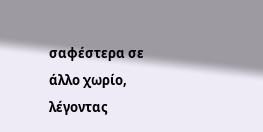σαφέστερα σε άλλο χωρίο, λέγοντας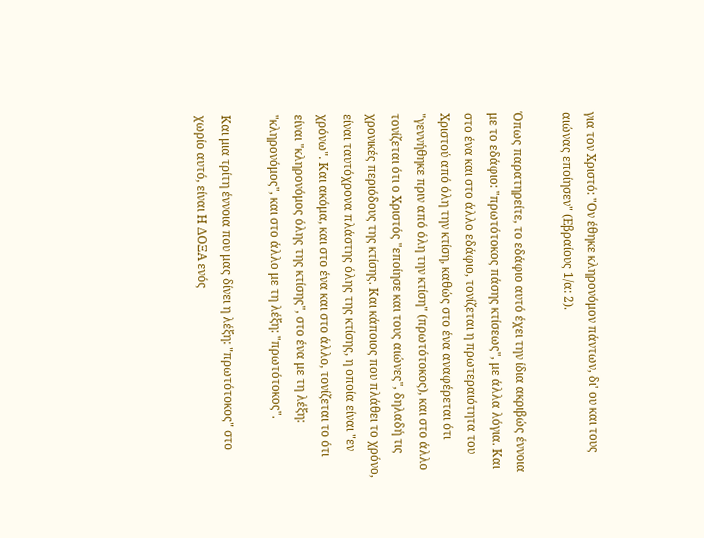για τον Χριστό: "Ον έθηκε κληρονόμον πάντων, δι' ου και τους αιώνας εποίησεν" (Εβραίους 1/α: 2).

Όπως παρατηρείτε, το εδάφιο αυτό έχει την ίδια ακριβώς έννοια με το εδάφιο: "πρωτότοκος πάσης κτίσεως", με άλλα λόγια. Και στο ένα και στο άλλο εδάφιο, τονίζεται η πρωτεραιότητα του Χριστού από όλη την κτίση, καθώς στο ένα αναφέρεται ότι "γεννήθηκε πριν από όλη την κτίση" (πρωτότοκος), και στο άλλο τονίζεται ότι ο Χριστός "εποίησε και τους αιώνες", δηλαδή τις χρονικές περιόδους της κτίσης. Και κάποιος που πλάθει το χρόνο, είναι ταυτόχρονα πλάστης όλης της κτίσης, η οποία είναι "εν χρόνω". Και ακόμα, και στο ένα και στο άλλο, τονίζεται το ότι είναι "κληρονόμος όλης της κτίσης", στο ένα με τη λέξη: "κληρονόμος", και στο άλλο με τη λέξη: "πρωτότοκος".

Και μια τρίτη έννοια που μας δίνει η λέξη: "πρωτότοκος" στο χωρίο αυτό, είναι Η ΔΟΞΑ ενός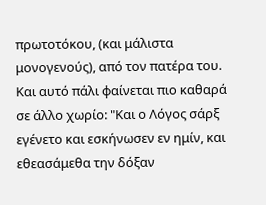πρωτοτόκου, (και μάλιστα μονογενούς), από τον πατέρα του. Και αυτό πάλι φαίνεται πιο καθαρά σε άλλο χωρίο: "Και ο Λόγος σάρξ εγένετο και εσκήνωσεν εν ημίν, και εθεασάμεθα την δόξαν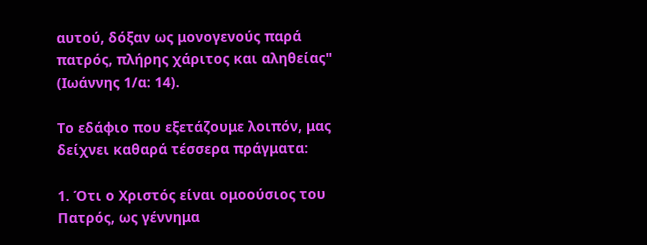αυτού, δόξαν ως μονογενούς παρά πατρός, πλήρης χάριτος και αληθείας" (Ιωάννης 1/α: 14).

Το εδάφιο που εξετάζουμε λοιπόν, μας δείχνει καθαρά τέσσερα πράγματα:

1. Ότι ο Χριστός είναι ομοούσιος του Πατρός, ως γέννημα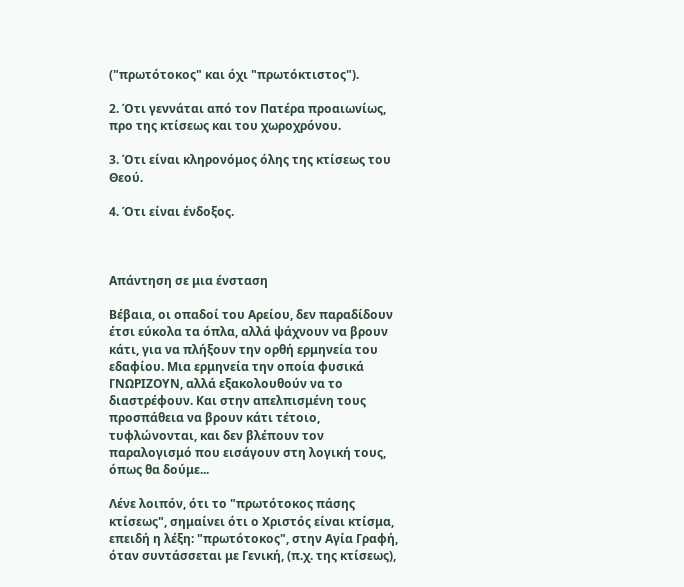("πρωτότοκος" και όχι "πρωτόκτιστος").

2. Ότι γεννάται από τον Πατέρα προαιωνίως, προ της κτίσεως και του χωροχρόνου.

3. Ότι είναι κληρονόμος όλης της κτίσεως του Θεού.

4. Ότι είναι ένδοξος.



Απάντηση σε μια ένσταση

Βέβαια, οι οπαδοί του Αρείου, δεν παραδίδουν έτσι εύκολα τα όπλα, αλλά ψάχνουν να βρουν κάτι, για να πλήξουν την ορθή ερμηνεία του εδαφίου. Μια ερμηνεία την οποία φυσικά ΓΝΩΡΙΖΟΥΝ, αλλά εξακολουθούν να το διαστρέφουν. Και στην απελπισμένη τους προσπάθεια να βρουν κάτι τέτοιο, τυφλώνονται, και δεν βλέπουν τον παραλογισμό που εισάγουν στη λογική τους, όπως θα δούμε...

Λένε λοιπόν, ότι το "πρωτότοκος πάσης κτίσεως", σημαίνει ότι ο Χριστός είναι κτίσμα, επειδή η λέξη: "πρωτότοκος", στην Αγία Γραφή, όταν συντάσσεται με Γενική, (π.χ. της κτίσεως),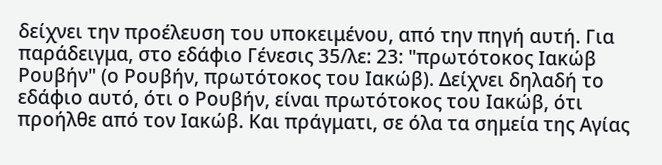δείχνει την προέλευση του υποκειμένου, από την πηγή αυτή. Για παράδειγμα, στο εδάφιο Γένεσις 35/λε: 23: "πρωτότοκος Ιακώβ Ρουβήν" (ο Ρουβήν, πρωτότοκος του Ιακώβ). Δείχνει δηλαδή το εδάφιο αυτό, ότι ο Ρουβήν, είναι πρωτότοκος του Ιακώβ, ότι προήλθε από τον Ιακώβ. Και πράγματι, σε όλα τα σημεία της Αγίας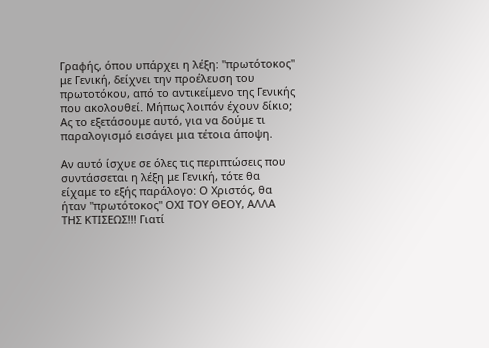Γραφής, όπου υπάρχει η λέξη: "πρωτότοκος" με Γενική, δείχνει την προέλευση του πρωτοτόκου, από το αντικείμενο της Γενικής που ακολουθεί. Μήπως λοιπόν έχουν δίκιο; Ας το εξετάσουμε αυτό, για να δούμε τι παραλογισμό εισάγει μια τέτοια άποψη.

Αν αυτό ίσχυε σε όλες τις περιπτώσεις που συντάσσεται η λέξη με Γενική, τότε θα είχαμε το εξής παράλογο: Ο Χριστός, θα ήταν "πρωτότοκος" ΟΧΙ ΤΟΥ ΘΕΟΥ, ΑΛΛΑ ΤΗΣ ΚΤΙΣΕΩΣ!!! Γιατί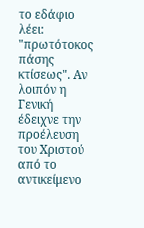το εδάφιο λέει: "πρωτότοκος πάσης κτίσεως". Αν λοιπόν η Γενική έδειχνε την προέλευση του Χριστού από το αντικείμενο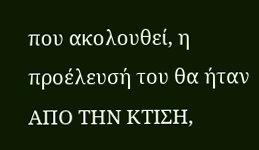που ακολουθεί, η προέλευσή του θα ήταν ΑΠΟ ΤΗΝ ΚΤΙΣΗ,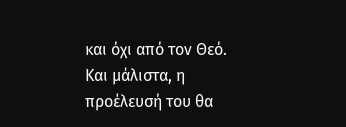και όχι από τον Θεό. Και μάλιστα, η προέλευσή του θα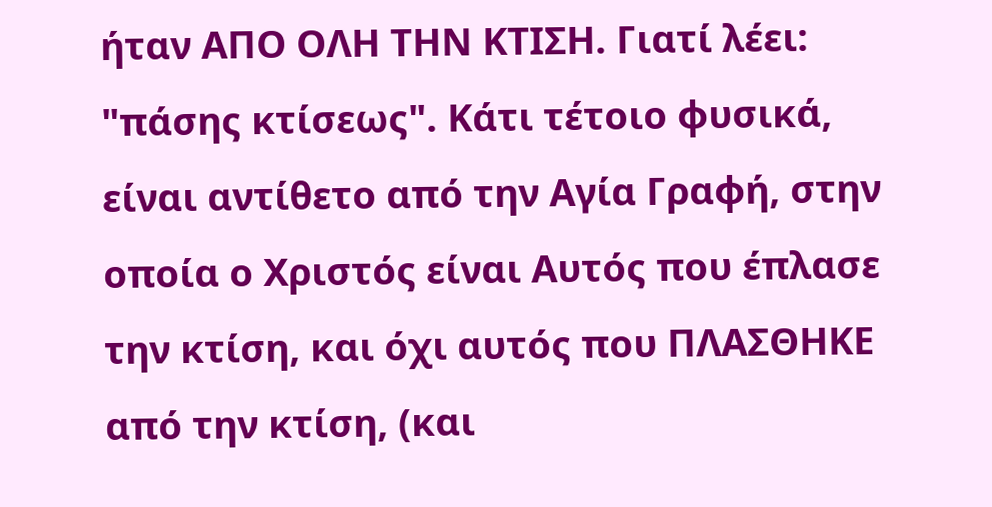ήταν ΑΠΟ ΟΛΗ ΤΗΝ ΚΤΙΣΗ. Γιατί λέει: "πάσης κτίσεως". Κάτι τέτοιο φυσικά, είναι αντίθετο από την Αγία Γραφή, στην οποία ο Χριστός είναι Αυτός που έπλασε την κτίση, και όχι αυτός που ΠΛΑΣΘΗΚΕ από την κτίση, (και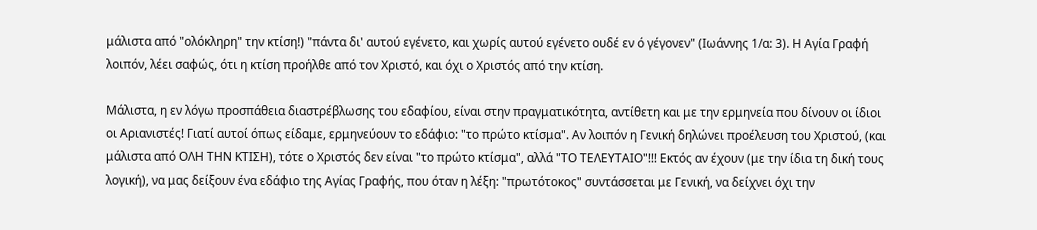μάλιστα από "ολόκληρη" την κτίση!) "πάντα δι' αυτού εγένετο, και χωρίς αυτού εγένετο ουδέ εν ό γέγονεν" (Ιωάννης 1/α: 3). Η Αγία Γραφή λοιπόν, λέει σαφώς, ότι η κτίση προήλθε από τον Χριστό, και όχι ο Χριστός από την κτίση.

Μάλιστα, η εν λόγω προσπάθεια διαστρέβλωσης του εδαφίου, είναι στην πραγματικότητα, αντίθετη και με την ερμηνεία που δίνουν οι ίδιοι οι Αριανιστές! Γιατί αυτοί όπως είδαμε, ερμηνεύουν το εδάφιο: "το πρώτο κτίσμα". Αν λοιπόν η Γενική δηλώνει προέλευση του Χριστού, (και μάλιστα από ΟΛΗ ΤΗΝ ΚΤΙΣΗ), τότε ο Χριστός δεν είναι "το πρώτο κτίσμα", αλλά "ΤΟ ΤΕΛΕΥΤΑΙΟ"!!! Εκτός αν έχουν (με την ίδια τη δική τους λογική), να μας δείξουν ένα εδάφιο της Αγίας Γραφής, που όταν η λέξη: "πρωτότοκος" συντάσσεται με Γενική, να δείχνει όχι την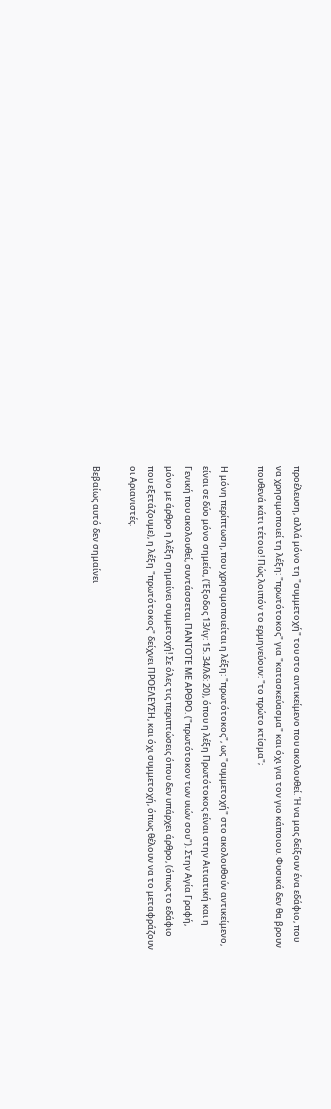προέλευση, αλλά μόνο τη "συμμετοχή" του στο αντικείμενο που ακολουθεί. Ή να μας δείξουν ένα εδάφιο, που να χρησιμοποιεί τη λέξη: "πρωτότοκος" για "κατασκεύασμα" και όχι για τον γιο κάποιου. Φυσικά δεν θα βρουν πουθενά κάτι τέτοιο! Πώς λοιπόν το ερμηνεύουν: "το πρώτο κτίσμα";

Η μόνη περίπτωση, που χρησιμοποιείται η λέξη: "πρωτότοκος", ως "συμμετοχή" στο ακολουθούν αντικείμενο, είναι σε δύο μόνο σημεία, (Έξοδος 13/ιγ: 15. 34/λδ: 20), όπου η λέξη Πρωτότοκος είναι στην Αιτιατική και η Γενική που ακολουθεί, συντάσσεται ΠΑΝΤΟΤΕ ΜΕ ΑΡΘΡΟ. ("πρωτότοκον των υιών σου"). Στην Αγία Γραφή, μόνο με άρθρο η λέξη σημαίνει συμμετοχή! Σε όλες τις περιπτώσεις όπου δεν υπάρχει άρθρο, (όπως το εδάφιο που εξετάζουμε), η λέξη "πρωτότοκος" δείχνει ΠΡΟΕΛΕΥΣΗ, και όχι συμμετοχή, όπως θέλουν να το μεταφράζουν οι Αριανιστές.

Βεβαίως αυτό δεν σημαίνει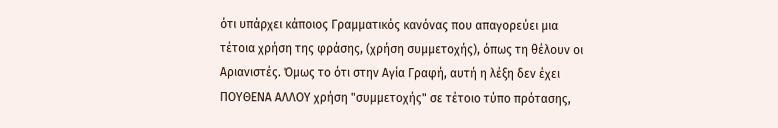ότι υπάρχει κάποιος Γραμματικός κανόνας που απαγορεύει μια τέτοια χρήση της φράσης, (χρήση συμμετοχής), όπως τη θέλουν οι Αριανιστές. Όμως το ότι στην Αγία Γραφή, αυτή η λέξη δεν έχει ΠΟΥΘΕΝΑ ΑΛΛΟΥ χρήση "συμμετοχής" σε τέτοιο τύπο πρότασης,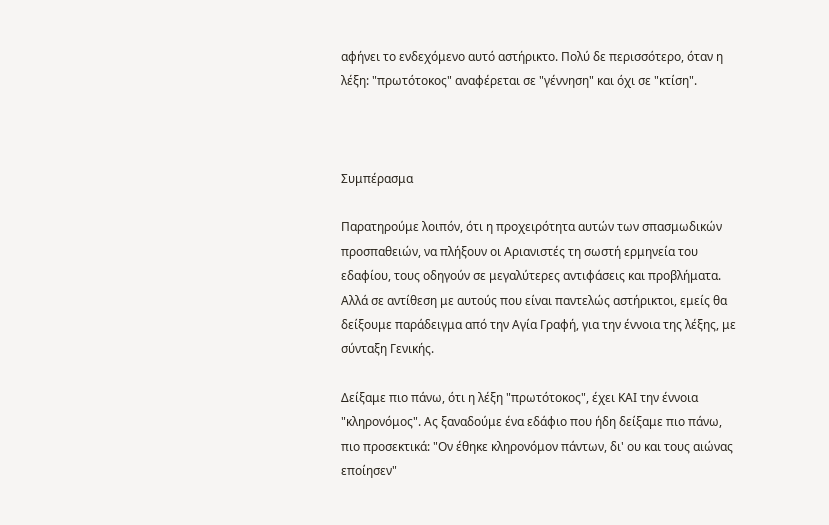αφήνει το ενδεχόμενο αυτό αστήρικτο. Πολύ δε περισσότερο, όταν η λέξη: "πρωτότοκος" αναφέρεται σε "γέννηση" και όχι σε "κτίση".



Συμπέρασμα

Παρατηρούμε λοιπόν, ότι η προχειρότητα αυτών των σπασμωδικών προσπαθειών, να πλήξουν οι Αριανιστές τη σωστή ερμηνεία του εδαφίου, τους οδηγούν σε μεγαλύτερες αντιφάσεις και προβλήματα. Αλλά σε αντίθεση με αυτούς που είναι παντελώς αστήρικτοι, εμείς θα δείξουμε παράδειγμα από την Αγία Γραφή, για την έννοια της λέξης, με σύνταξη Γενικής.

Δείξαμε πιο πάνω, ότι η λέξη "πρωτότοκος", έχει ΚΑΙ την έννοια "κληρονόμος". Ας ξαναδούμε ένα εδάφιο που ήδη δείξαμε πιο πάνω, πιο προσεκτικά: "Ον έθηκε κληρονόμον πάντων, δι' ου και τους αιώνας εποίησεν"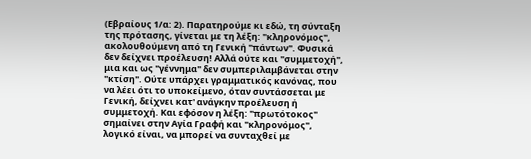(Εβραίους 1/α: 2). Παρατηρούμε κι εδώ, τη σύνταξη της πρότασης, γίνεται με τη λέξη: "κληρονόμος", ακολουθούμενη από τη Γενική "πάντων". Φυσικά δεν δείχνει προέλευση! Αλλά ούτε και "συμμετοχή", μια και ως "γέννημα" δεν συμπεριλαμβάνεται στην "κτίση". Ούτε υπάρχει γραμματικός κανόνας, που να λέει ότι το υποκείμενο, όταν συντάσσεται με Γενική, δείχνει κατ' ανάγκην προέλευση ή συμμετοχή. Και εφόσον η λέξη: "πρωτότοκος" σημαίνει στην Αγία Γραφή και "κληρονόμος", λογικό είναι, να μπορεί να συνταχθεί με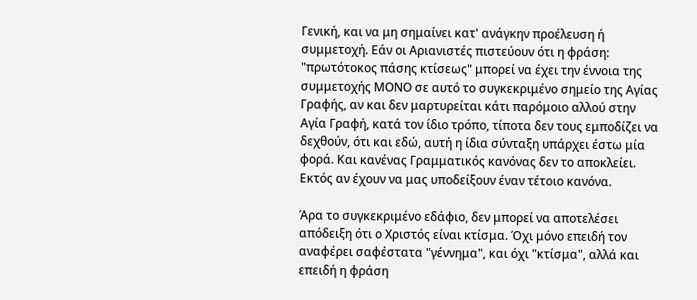Γενική, και να μη σημαίνει κατ' ανάγκην προέλευση ή συμμετοχή. Εάν οι Αριανιστές πιστεύουν ότι η φράση: "πρωτότοκος πάσης κτίσεως" μπορεί να έχει την έννοια της συμμετοχής ΜΟΝΟ σε αυτό το συγκεκριμένο σημείο της Αγίας Γραφής, αν και δεν μαρτυρείται κάτι παρόμοιο αλλού στην Αγία Γραφή, κατά τον ίδιο τρόπο, τίποτα δεν τους εμποδίζει να δεχθούν, ότι και εδώ, αυτή η ίδια σύνταξη υπάρχει έστω μία φορά. Και κανένας Γραμματικός κανόνας δεν το αποκλείει. Εκτός αν έχουν να μας υποδείξουν έναν τέτοιο κανόνα.

Άρα το συγκεκριμένο εδάφιο, δεν μπορεί να αποτελέσει απόδειξη ότι ο Χριστός είναι κτίσμα. Όχι μόνο επειδή τον αναφέρει σαφέστατα "γέννημα", και όχι "κτίσμα", αλλά και επειδή η φράση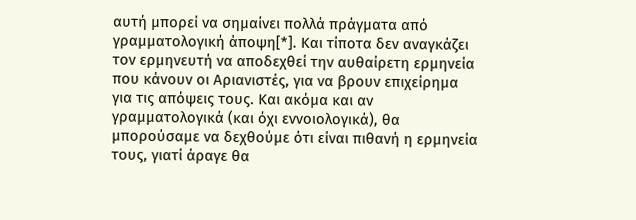αυτή μπορεί να σημαίνει πολλά πράγματα από γραμματολογική άποψη[*]. Και τίποτα δεν αναγκάζει τον ερμηνευτή να αποδεχθεί την αυθαίρετη ερμηνεία που κάνουν οι Αριανιστές, για να βρουν επιχείρημα για τις απόψεις τους. Και ακόμα και αν γραμματολογικά (και όχι εννοιολογικά), θα μπορούσαμε να δεχθούμε ότι είναι πιθανή η ερμηνεία τους, γιατί άραγε θα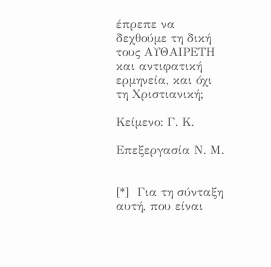έπρεπε να δεχθούμε τη δική τους ΑΥΘΑΙΡΕΤΗ και αντιφατική ερμηνεία, και όχι τη Χριστιανική;

Κείμενο: Γ. Κ.

Επεξεργασία Ν. Μ.


[*]  Για τη σύνταξη αυτή, που είναι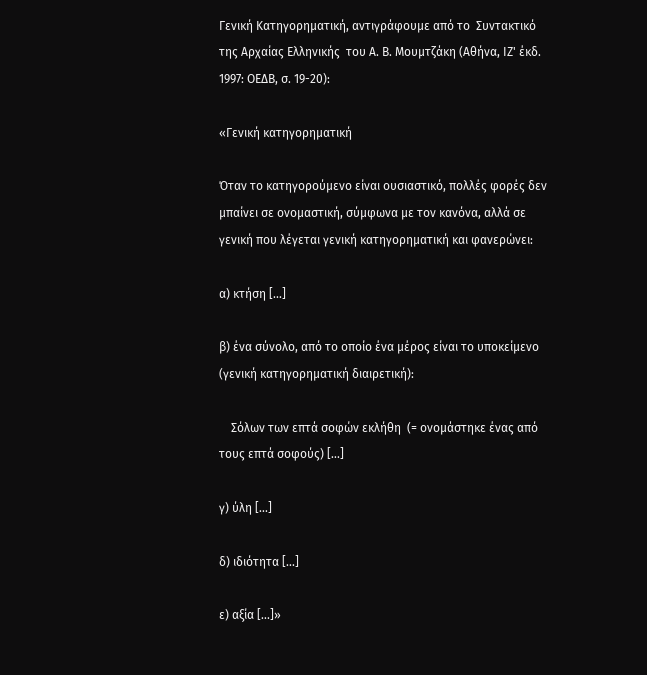Γενική Κατηγορηματική, αντιγράφουμε από το  Συντακτικό της Αρχαίας Ελληνικής  του Α. Β. Μουμτζάκη (Αθήνα, ΙΖ' έκδ. 1997: ΟΕΔΒ, σ. 19-20):

«Γενική κατηγορηματική

Όταν το κατηγορούμενο είναι ουσιαστικό, πολλές φορές δεν μπαίνει σε ονομαστική, σύμφωνα με τον κανόνα, αλλά σε γενική που λέγεται γενική κατηγορηματική και φανερώνει:

α) κτήση [...]

β) ένα σύνολο, από το οποίο ένα μέρος είναι το υποκείμενο (γενική κατηγορηματική διαιρετική):

    Σόλων των επτά σοφών εκλήθη  (= ονομάστηκε ένας από τους επτά σοφούς) [...]

γ) ύλη [...]

δ) ιδιότητα [...]

ε) αξία [...]»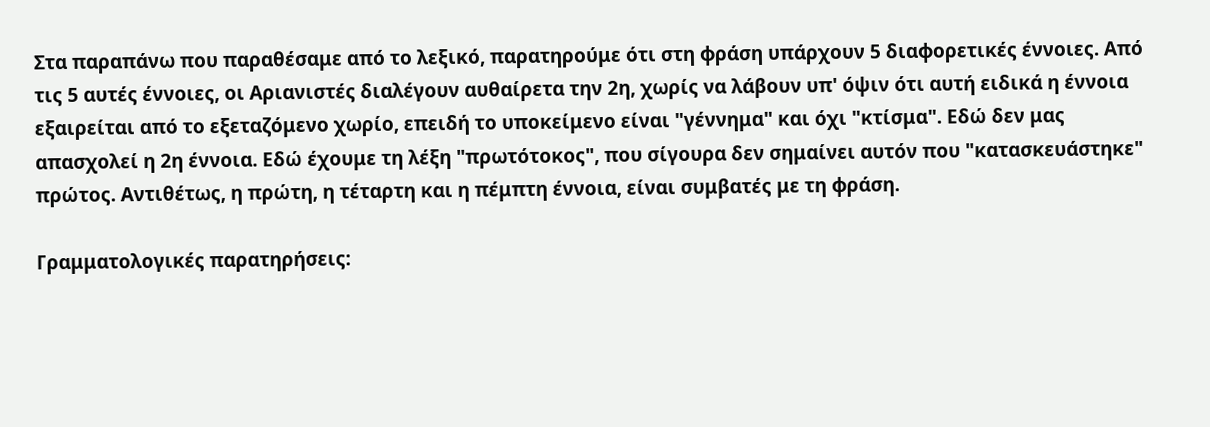Στα παραπάνω που παραθέσαμε από το λεξικό, παρατηρούμε ότι στη φράση υπάρχουν 5 διαφορετικές έννοιες. Από τις 5 αυτές έννοιες, οι Αριανιστές διαλέγουν αυθαίρετα την 2η, χωρίς να λάβουν υπ' όψιν ότι αυτή ειδικά η έννοια εξαιρείται από το εξεταζόμενο χωρίο, επειδή το υποκείμενο είναι "γέννημα" και όχι "κτίσμα". Εδώ δεν μας απασχολεί η 2η έννοια. Εδώ έχουμε τη λέξη "πρωτότοκος", που σίγουρα δεν σημαίνει αυτόν που "κατασκευάστηκε" πρώτος. Αντιθέτως, η πρώτη, η τέταρτη και η πέμπτη έννοια, είναι συμβατές με τη φράση.

Γραμματολογικές παρατηρήσεις: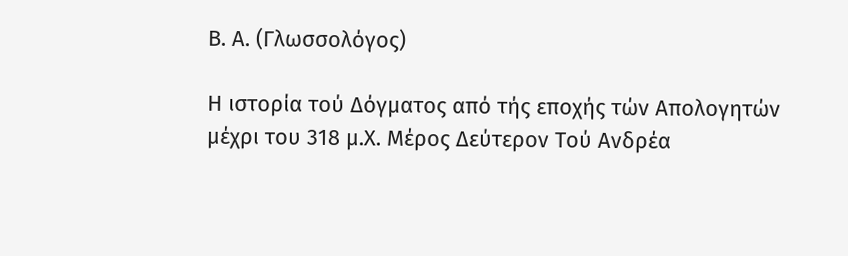Β. Α. (Γλωσσολόγος)

Η ιστορία τού Δόγματος από τής εποχής τών Απολογητών μέχρι του 318 μ.Χ. Μέρος Δεύτερον Τού Ανδρέα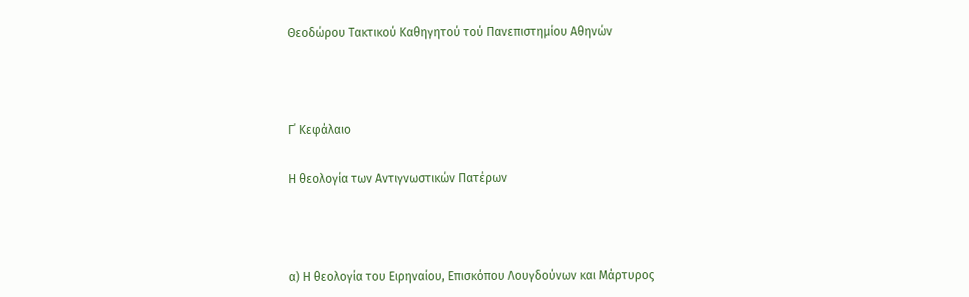Θεοδώρου Τακτικού Καθηγητού τού Πανεπιστημίου Αθηνών



Γ΄ Κεφάλαιο

Η θεολογία των Aντιγνωστικών Πατέρων



α) Η θεολογία του Ειρηναίου, Επισκόπου Λουγδούνων και Μάρτυρος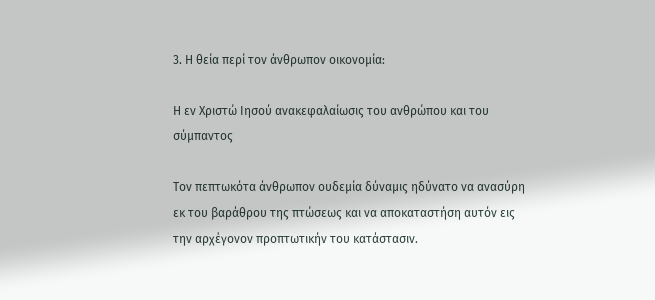3. Η θεία περί τον άνθρωπον οικονομία:

Η εν Χριστώ Ιησού ανακεφαλαίωσις του ανθρώπου και του σύμπαντος

Τον πεπτωκότα άνθρωπον ουδεμία δύναμις ηδύνατο να ανασύρη εκ του βαράθρου της πτώσεως και να αποκαταστήση αυτόν εις την αρχέγονον προπτωτικήν του κατάστασιν.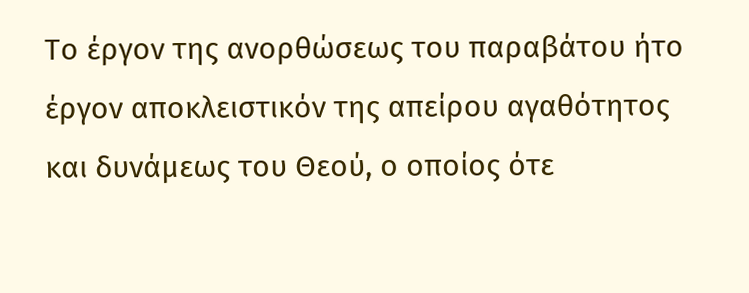Το έργον της ανορθώσεως του παραβάτου ήτο έργον αποκλειστικόν της απείρου αγαθότητος και δυνάμεως του Θεού, ο οποίος ότε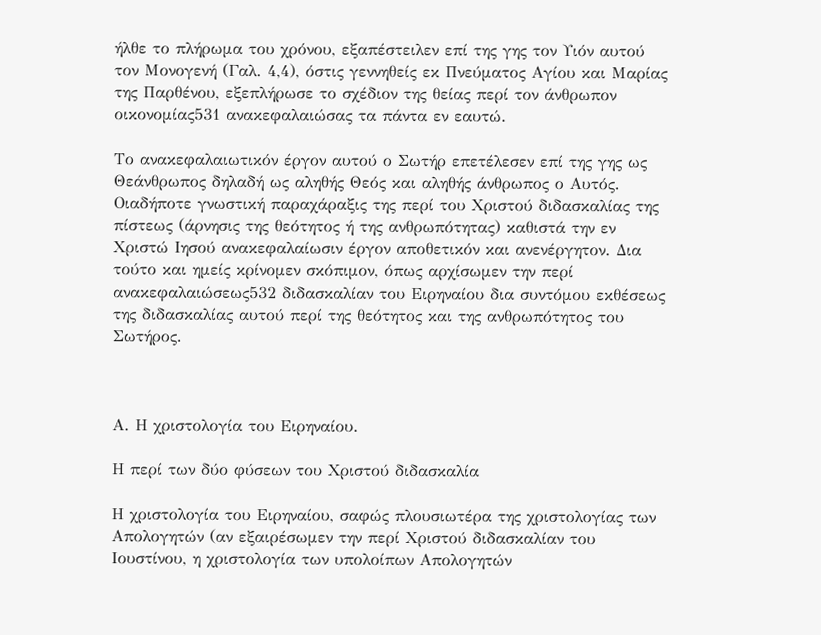ήλθε το πλήρωμα του χρόνου, εξαπέστειλεν επί της γης τον Υιόν αυτού τον Μονογενή (Γαλ. 4,4), όστις γεννηθείς εκ Πνεύματος Αγίου και Μαρίας της Παρθένου, εξεπλήρωσε το σχέδιον της θείας περί τον άνθρωπον οικονομίας531 ανακεφαλαιώσας τα πάντα εν εαυτώ.

Το ανακεφαλαιωτικόν έργον αυτού ο Σωτήρ επετέλεσεν επί της γης ως Θεάνθρωπος δηλαδή ως αληθής Θεός και αληθής άνθρωπος ο Αυτός. Οιαδήποτε γνωστική παραχάραξις της περί του Χριστού διδασκαλίας της πίστεως (άρνησις της θεότητος ή της ανθρωπότητας) καθιστά την εν Χριστώ Ιησού ανακεφαλαίωσιν έργον αποθετικόν και ανενέργητον. Δια τούτο και ημείς κρίνομεν σκόπιμον, όπως αρχίσωμεν την περί ανακεφαλαιώσεως532 διδασκαλίαν του Ειρηναίου δια συντόμου εκθέσεως της διδασκαλίας αυτού περί της θεότητος και της ανθρωπότητος του Σωτήρος.



Α. Η χριστολογία του Ειρηναίου.

Η περί των δύο φύσεων του Χριστού διδασκαλία

Η χριστολογία του Ειρηναίου, σαφώς πλουσιωτέρα της χριστολογίας των Απολογητών (αν εξαιρέσωμεν την περί Χριστού διδασκαλίαν του Ιουστίνου, η χριστολογία των υπολοίπων Απολογητών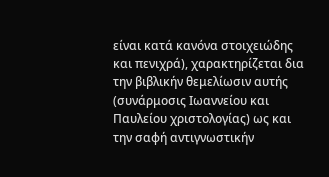είναι κατά κανόνα στοιχειώδης και πενιχρά), χαρακτηρίζεται δια την βιβλικήν θεμελίωσιν αυτής (συνάρμοσις Ιωαννείου και Παυλείου χριστολογίας) ως και την σαφή αντιγνωστικήν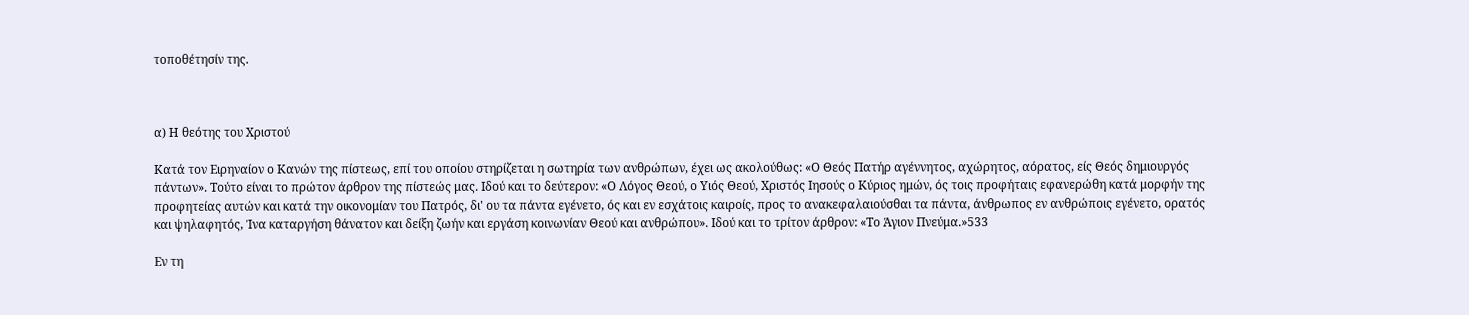τοποθέτησίν της.



α) Η θεότης του Χριστού

Κατά τον Ειρηναίον ο Κανών της πίστεως, επί του οποίου στηρίζεται η σωτηρία των ανθρώπων, έχει ως ακολούθως: «Ο Θεός Πατήρ αγέννητος, αχώρητος, αόρατος, είς Θεός δημιουργός πάντων». Τούτο είναι το πρώτον άρθρον της πίστεώς μας. Ιδού και το δεύτερον: «Ο Λόγος Θεού, ο Υιός Θεού, Χριστός Ιησούς ο Κύριος ημών, ός τοις προφήταις εφανερώθη κατά μορφήν της προφητείας αυτών και κατά την οικονομίαν του Πατρός, δι' ου τα πάντα εγένετο, ός και εν εσχάτοις καιροίς, προς το ανακεφαλαιούσθαι τα πάντα, άνθρωπος εν ανθρώποις εγένετο, ορατός και ψηλαφητός, Ίνα καταργήση θάνατον και δείξη ζωήν και εργάση κοινωνίαν Θεού και ανθρώπου». Ιδού και το τρίτον άρθρον: «Το Άγιον Πνεύμα.»533

Εν τη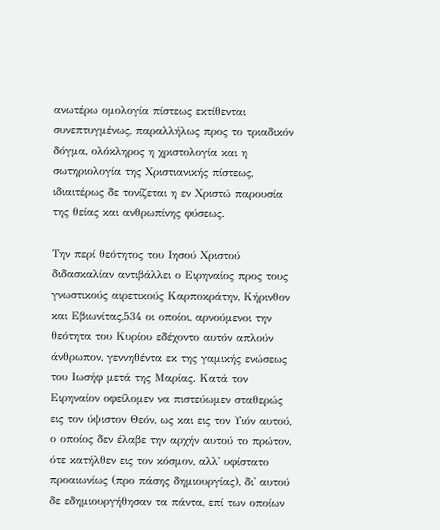ανωτέρω ομολογία πίστεως εκτίθενται συνεπτυγμένως, παραλλήλως προς το τριαδικόν δόγμα, ολόκληρος η χριστολογία και η σωτηριολογία της Χριστιανικής πίστεως, ιδιαιτέρως δε τονίζεται η εν Χριστώ παρουσία της θείας και ανθρωπίνης φύσεως.

Την περί θεότητος του Ιησού Χριστού διδασκαλίαν αντιβάλλει ο Ειρηναίος προς τους γνωστικούς αιρετικούς Καρποκράτην, Κήρινθον και Εβιωνίτας,534 οι οποίοι, αρνούμενοι την θεότητα του Κυρίου εδέχοντο αυτόν απλούν άνθρωπον, γεννηθέντα εκ της γαμικής ενώσεως του Ιωσήφ μετά της Μαρίας. Κατά τον Ειρηναίον οφείλομεν να πιστεύωμεν σταθερώς εις τον ύψιστον Θεόν, ως και εις τον Υιόν αυτού, ο οποίος δεν έλαβε την αρχήν αυτού το πρώτον, ότε κατήλθεν εις τον κόσμον, αλλ' υφίστατο προαιωνίως (προ πάσης δημιουργίας), δι' αυτού δε εδημιουργήθησαν τα πάντα, επί των οποίων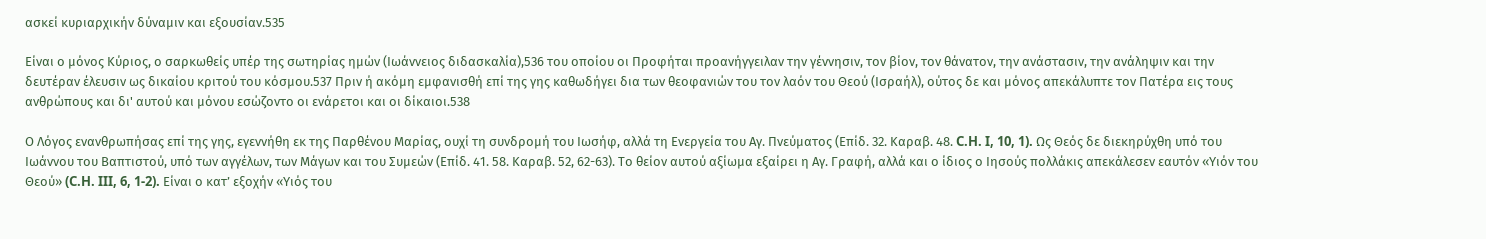ασκεί κυριαρχικήν δύναμιν και εξουσίαν.535

Είναι ο μόνος Κύριος, ο σαρκωθείς υπέρ της σωτηρίας ημών (Ιωάννειος διδασκαλία),536 του οποίου οι Προφήται προανήγγειλαν την γέννησιν, τον βίον, τον θάνατον, την ανάστασιν, την ανάληψιν και την δευτέραν έλευσιν ως δικαίου κριτού του κόσμου.537 Πριν ή ακόμη εμφανισθή επί της γης καθωδήγει δια των θεοφανιών του τον λαόν του Θεού (Ισραήλ), ούτος δε και μόνος απεκάλυπτε τον Πατέρα εις τους ανθρώπους και δι' αυτού και μόνου εσώζοντο οι ενάρετοι και οι δίκαιοι.538

Ο Λόγος ενανθρωπήσας επί της γης, εγεννήθη εκ της Παρθένου Μαρίας, ουχί τη συνδρομή του Ιωσήφ, αλλά τη Ενεργεία του Αγ. Πνεύματος (Επίδ. 32. Καραβ. 48. C.H. I, 10, 1). Ως Θεός δε διεκηρύχθη υπό του Ιωάννου του Βαπτιστού, υπό των αγγέλων, των Μάγων και του Συμεών (Επίδ. 41. 58. Καραβ. 52, 62-63). Το θείον αυτού αξίωμα εξαίρει η Αγ. Γραφή, αλλά και ο ίδιος ο Ιησούς πολλάκις απεκάλεσεν εαυτόν «Υιόν του Θεού» (C.H. III, 6, 1-2). Είναι ο κατ’ εξοχήν «Υιός του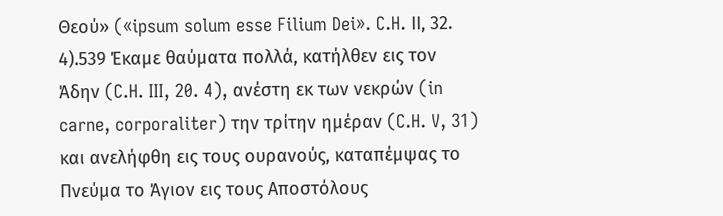Θεού» («ipsum solum esse Filium Dei». C.H. ΙΙ, 32. 4).539 Έκαμε θαύματα πολλά, κατήλθεν εις τον Άδην (C.H. III, 20. 4), ανέστη εκ των νεκρών (in carne, corporaliter) την τρίτην ημέραν (C.H. V, 31) και ανελήφθη εις τους ουρανούς, καταπέμψας το Πνεύμα το Άγιον εις τους Αποστόλους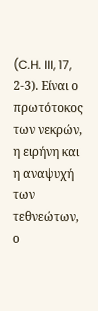(C.H. III, 17, 2-3). Είναι ο πρωτότοκος των νεκρών, η ειρήνη και η αναψυχή των τεθνεώτων, ο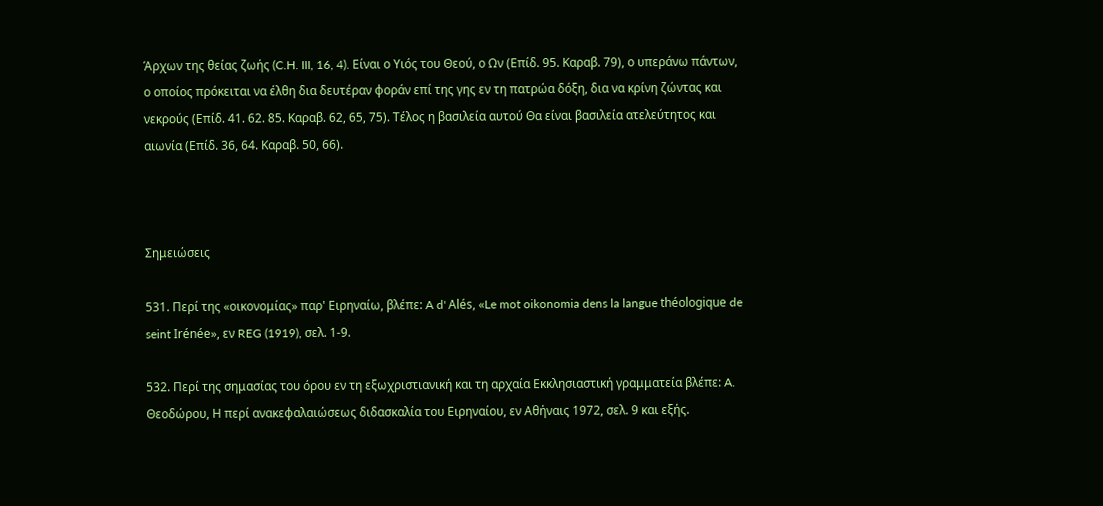Άρχων της θείας ζωής (C.H. III, 16, 4). Είναι ο Υιός του Θεού, ο Ων (Επίδ. 95. Καραβ. 79), ο υπεράνω πάντων, ο οποίος πρόκειται να έλθη δια δευτέραν φοράν επί της γης εν τη πατρώα δόξη, δια να κρίνη ζώντας και νεκρούς (Επίδ. 41. 62. 85. Καραβ. 62, 65, 75). Τέλος η βασιλεία αυτού Θα είναι βασιλεία ατελεύτητος και αιωνία (Επίδ. 36, 64. Καραβ. 50, 66).



Σημειώσεις

531. Περί της «οικονομίας» παρ' Ειρηναίω, βλέπε: A d' Alés, «Le mot oikonomia dens la langue théologique de seint Irénée», εν REG (1919), σελ. 1-9.

532. Περί της σημασίας του όρου εν τη εξωχριστιανική και τη αρχαία Εκκλησιαστική γραμματεία βλέπε: A. Θεοδώρου, Η περί ανακεφαλαιώσεως διδασκαλία του Ειρηναίου, εν Αθήναις 1972, σελ. 9 και εξής.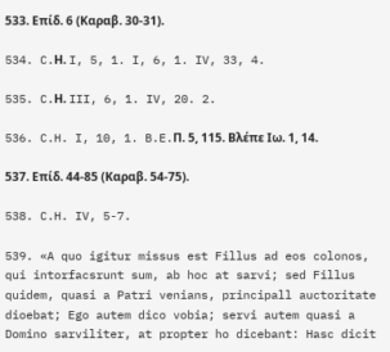533. Επίδ. 6 (Καραβ. 30-31).

534. C.Η. I, 5, 1. I, 6, 1. IV, 33, 4.

535. C.Η. III, 6, 1. IV, 20. 2.

536. C.H. I, 10, 1. B.E.Π. 5, 115. Βλέπε Ιω. 1, 14.

537. Επίδ. 44-85 (Καραβ. 54-75).

538. C.H. IV, 5-7.

539. «A quo igitur missus est Fillus ad eos colonos, qui intorfacsrunt sum, ab hoc at sarvi; sed Fillus quidem, quasi a Patri venians, principall auctoritate dioebat; Ego autem dico vobia; servi autem quasi a Domino sarviliter, at propter ho dicebant: Hasc dicit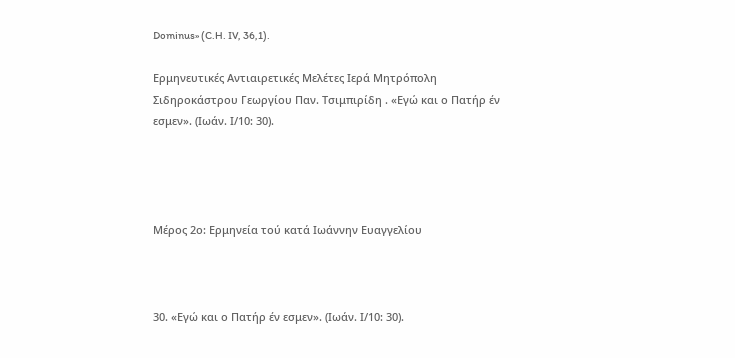Dominus» (C.H. IV, 36,1).

Ερμηνευτικές Αντιαιρετικές Μελέτες Ιερά Μητρόπολη Σιδηροκάστρου Γεωργίου Παν. Τσιμπιρίδη . «Εγώ και ο Πατήρ έν εσμεν». (Ιωάν. Ι/10: 30).




Μέρος 2ο: Ερμηνεία τού κατά Ιωάννην Ευαγγελίου



30. «Εγώ και ο Πατήρ έν εσμεν». (Ιωάν. Ι/10: 30).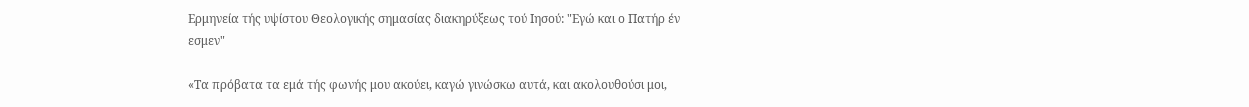Ερμηνεία τής υψίστου Θεολογικής σημασίας διακηρύξεως τού Ιησού: "Εγώ και ο Πατήρ έν εσμεν"

«Τα πρόβατα τα εμά τής φωνής μου ακούει, καγώ γινώσκω αυτά, και ακολουθούσι μοι,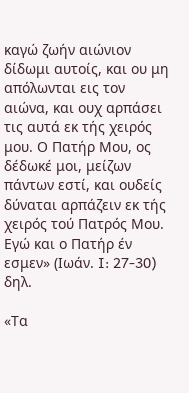καγώ ζωήν αιώνιον δίδωμι αυτοίς, και ου μη απόλωνται εις τον αιώνα, και ουχ αρπάσει τις αυτά εκ τής χειρός μου. Ο Πατήρ Μου, ος δέδωκέ μοι, μείζων πάντων εστί, και ουδείς δύναται αρπάζειν εκ τής χειρός τού Πατρός Μου. Εγώ και ο Πατήρ έν εσμεν» (Ιωάν. I: 27-30) δηλ.

«Τα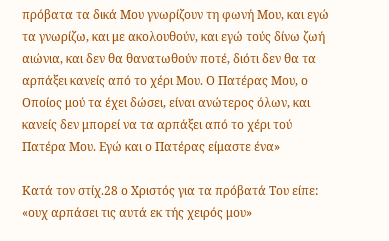πρόβατα τα δικά Μου γνωρίζουν τη φωνή Μου, και εγώ τα γνωρίζω, και με ακολουθούν, και εγώ τούς δίνω ζωή αιώνια, και δεν θα θανατωθούν ποτέ, διότι δεν θα τα αρπάξει κανείς από το χέρι Μου. Ο Πατέρας Μου, ο Οποίος μού τα έχει δώσει, είναι ανώτερος όλων, και κανείς δεν μπορεί να τα αρπάξει από το χέρι τού Πατέρα Μου. Εγώ και ο Πατέρας είμαστε ένα»

Κατά τον στίχ.28 ο Χριστός για τα πρόβατά Του είπε: «ουχ αρπάσει τις αυτά εκ τής χειρός μου»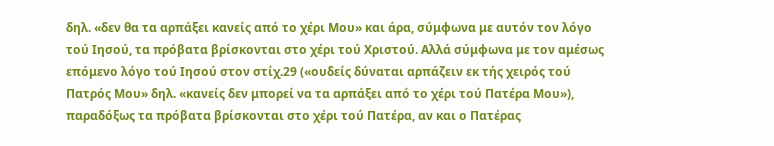δηλ. «δεν θα τα αρπάξει κανείς από το χέρι Μου» και άρα, σύμφωνα με αυτόν τον λόγο τού Ιησού, τα πρόβατα βρίσκονται στο χέρι τού Χριστού. Αλλά σύμφωνα με τον αμέσως επόμενο λόγο τού Ιησού στον στίχ.29 («ουδείς δύναται αρπάζειν εκ τής χειρός τού Πατρός Μου» δηλ. «κανείς δεν μπορεί να τα αρπάξει από το χέρι τού Πατέρα Μου»), παραδόξως τα πρόβατα βρίσκονται στο χέρι τού Πατέρα, αν και ο Πατέρας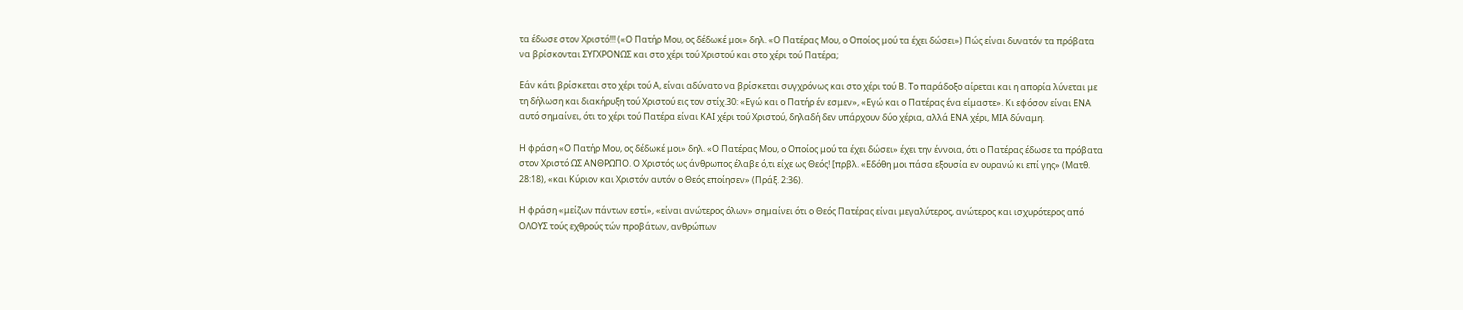τα έδωσε στον Χριστό!!! («Ο Πατήρ Μου, ος δέδωκέ μοι» δηλ. «Ο Πατέρας Μου, ο Οποίος μού τα έχει δώσει») Πώς είναι δυνατόν τα πρόβατα να βρίσκονται ΣΥΓΧΡΟΝΩΣ και στο χέρι τού Χριστού και στο χέρι τού Πατέρα;

Εάν κάτι βρίσκεται στο χέρι τού Α, είναι αδύνατο να βρίσκεται συγχρόνως και στο χέρι τού Β. Το παράδοξο αίρεται και η απορία λύνεται με τη δήλωση και διακήρυξη τού Χριστού εις τον στίχ.30: «Εγώ και ο Πατήρ έν εσμεν», «Εγώ και ο Πατέρας ένα είμαστε». Κι εφόσον είναι ΕΝΑ αυτό σημαίνει, ότι το χέρι τού Πατέρα είναι ΚΑΙ χέρι τού Χριστού, δηλαδή δεν υπάρχουν δύο χέρια, αλλά ΕΝΑ χέρι, ΜΙΑ δύναμη.

Η φράση «Ο Πατήρ Μου, ος δέδωκέ μοι» δηλ. «Ο Πατέρας Μου, ο Οποίος μού τα έχει δώσει» έχει την έννοια, ότι ο Πατέρας έδωσε τα πρόβατα στον Χριστό ΩΣ ΑΝΘΡΩΠΟ. Ο Χριστός ως άνθρωπος έλαβε ό,τι είχε ως Θεός! [πρβλ. «Εδόθη μοι πάσα εξουσία εν ουρανώ κι επί γης» (Ματθ. 28:18), «και Κύριον και Χριστόν αυτόν ο Θεός εποίησεν» (Πράξ. 2:36).

Η φράση «μείζων πάντων εστί», «είναι ανώτερος όλων» σημαίνει ότι ο Θεός Πατέρας είναι μεγαλύτερος, ανώτερος και ισχυρότερος από ΟΛΟΥΣ τούς εχθρούς τών προβάτων, ανθρώπων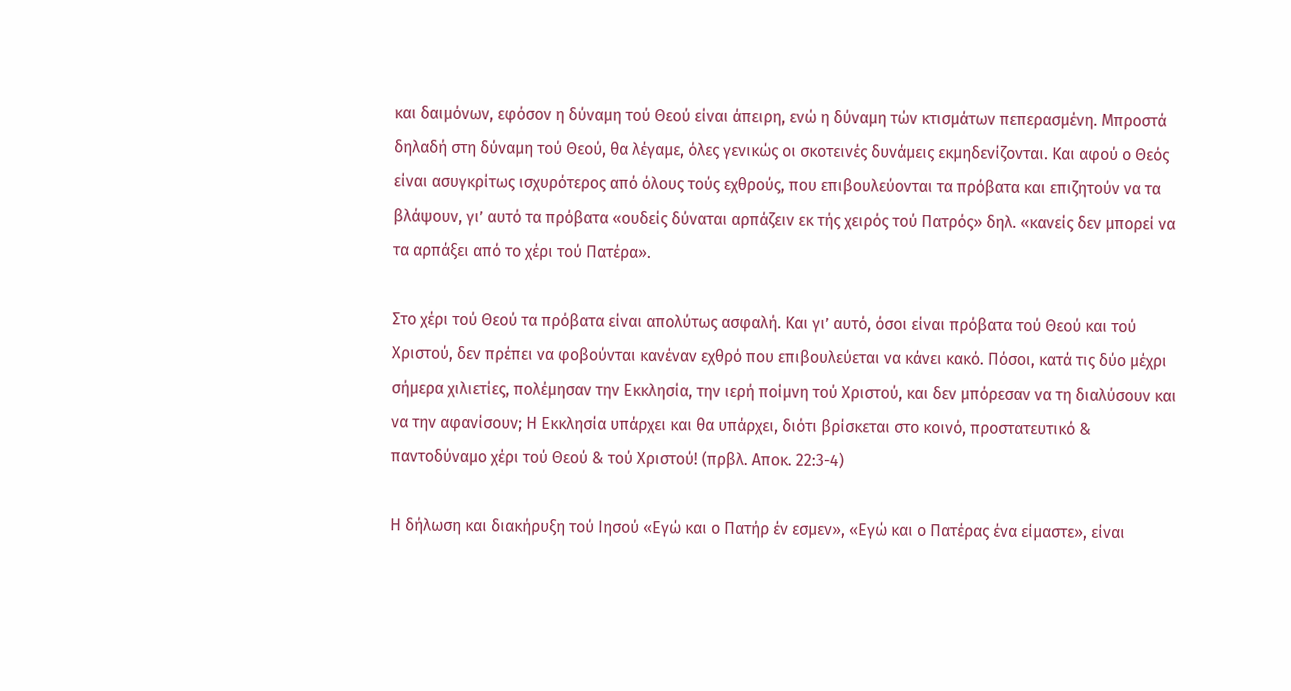και δαιμόνων, εφόσον η δύναμη τού Θεού είναι άπειρη, ενώ η δύναμη τών κτισμάτων πεπερασμένη. Μπροστά δηλαδή στη δύναμη τού Θεού, θα λέγαμε, όλες γενικώς οι σκοτεινές δυνάμεις εκμηδενίζονται. Και αφού ο Θεός είναι ασυγκρίτως ισχυρότερος από όλους τούς εχθρούς, που επιβουλεύονται τα πρόβατα και επιζητούν να τα βλάψουν, γι’ αυτό τα πρόβατα «ουδείς δύναται αρπάζειν εκ τής χειρός τού Πατρός» δηλ. «κανείς δεν μπορεί να τα αρπάξει από το χέρι τού Πατέρα».

Στο χέρι τού Θεού τα πρόβατα είναι απολύτως ασφαλή. Και γι’ αυτό, όσοι είναι πρόβατα τού Θεού και τού Χριστού, δεν πρέπει να φοβούνται κανέναν εχθρό που επιβουλεύεται να κάνει κακό. Πόσοι, κατά τις δύο μέχρι σήμερα χιλιετίες, πολέμησαν την Εκκλησία, την ιερή ποίμνη τού Χριστού, και δεν μπόρεσαν να τη διαλύσουν και να την αφανίσουν; Η Εκκλησία υπάρχει και θα υπάρχει, διότι βρίσκεται στο κοινό, προστατευτικό & παντοδύναμο χέρι τού Θεού & τού Χριστού! (πρβλ. Αποκ. 22:3-4)

Η δήλωση και διακήρυξη τού Ιησού «Εγώ και ο Πατήρ έν εσμεν», «Εγώ και ο Πατέρας ένα είμαστε», είναι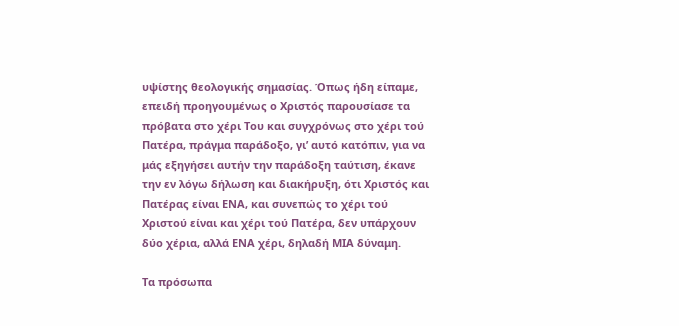υψίστης θεολογικής σημασίας. Όπως ήδη είπαμε, επειδή προηγουμένως ο Χριστός παρουσίασε τα πρόβατα στο χέρι Του και συγχρόνως στο χέρι τού Πατέρα, πράγμα παράδοξο, γι’ αυτό κατόπιν, για να μάς εξηγήσει αυτήν την παράδοξη ταύτιση, έκανε την εν λόγω δήλωση και διακήρυξη, ότι Χριστός και Πατέρας είναι ΕΝΑ, και συνεπώς το χέρι τού Χριστού είναι και χέρι τού Πατέρα, δεν υπάρχουν δύο χέρια, αλλά ΕΝΑ χέρι, δηλαδή ΜΙΑ δύναμη.

Τα πρόσωπα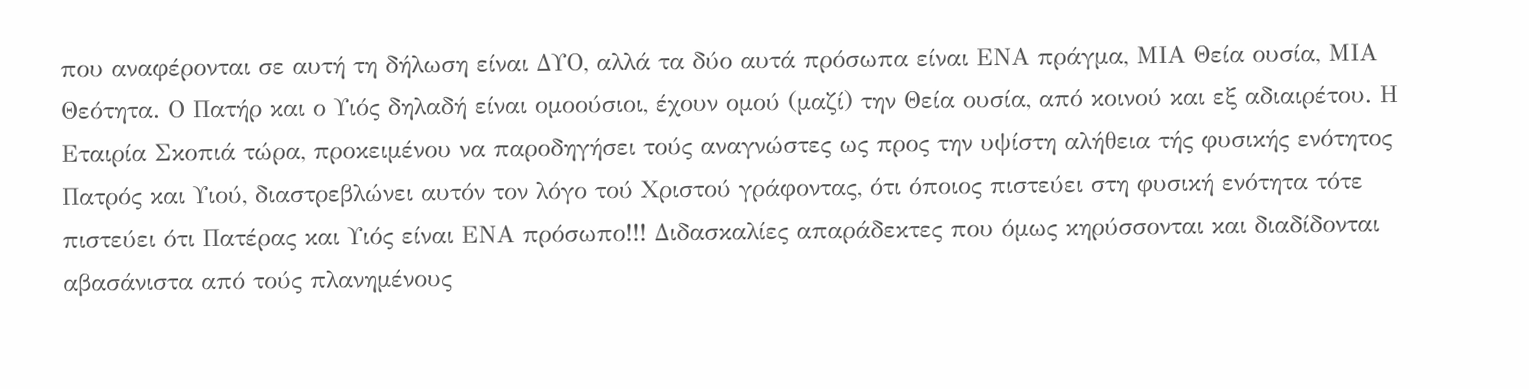που αναφέρονται σε αυτή τη δήλωση είναι ΔΥΟ, αλλά τα δύο αυτά πρόσωπα είναι ΕΝΑ πράγμα, ΜΙΑ Θεία ουσία, ΜΙΑ Θεότητα. Ο Πατήρ και ο Υιός δηλαδή είναι ομοούσιοι, έχουν ομού (μαζί) την Θεία ουσία, από κοινού και εξ αδιαιρέτου. Η Εταιρία Σκοπιά τώρα, προκειμένου να παροδηγήσει τούς αναγνώστες ως προς την υψίστη αλήθεια τής φυσικής ενότητος Πατρός και Υιού, διαστρεβλώνει αυτόν τον λόγο τού Χριστού γράφοντας, ότι όποιος πιστεύει στη φυσική ενότητα τότε πιστεύει ότι Πατέρας και Υιός είναι ΕΝΑ πρόσωπο!!! Διδασκαλίες απαράδεκτες που όμως κηρύσσονται και διαδίδονται αβασάνιστα από τούς πλανημένους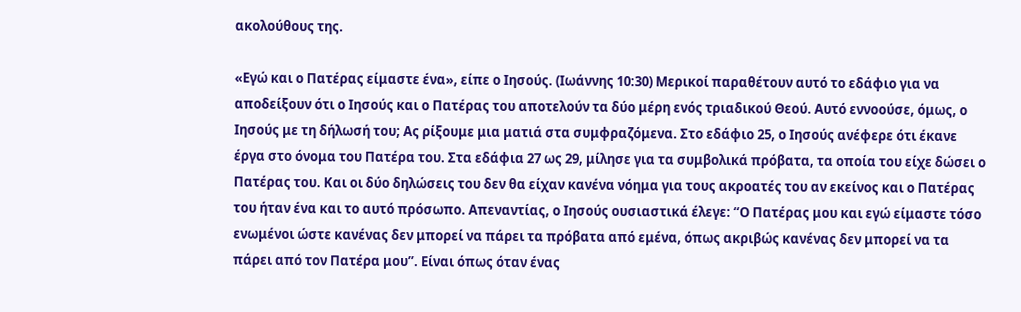ακολούθους της.

«Εγώ και ο Πατέρας είμαστε ένα», είπε ο Ιησούς. (Ιωάννης 10:30) Μερικοί παραθέτουν αυτό το εδάφιο για να αποδείξουν ότι ο Ιησούς και ο Πατέρας του αποτελούν τα δύο μέρη ενός τριαδικού Θεού. Αυτό εννοούσε, όμως, ο Ιησούς με τη δήλωσή του; Ας ρίξουμε μια ματιά στα συμφραζόμενα. Στο εδάφιο 25, ο Ιησούς ανέφερε ότι έκανε έργα στο όνομα του Πατέρα του. Στα εδάφια 27 ως 29, μίλησε για τα συμβολικά πρόβατα, τα οποία του είχε δώσει ο Πατέρας του. Και οι δύο δηλώσεις του δεν θα είχαν κανένα νόημα για τους ακροατές του αν εκείνος και ο Πατέρας του ήταν ένα και το αυτό πρόσωπο. Απεναντίας, ο Ιησούς ουσιαστικά έλεγε: “Ο Πατέρας μου και εγώ είμαστε τόσο ενωμένοι ώστε κανένας δεν μπορεί να πάρει τα πρόβατα από εμένα, όπως ακριβώς κανένας δεν μπορεί να τα πάρει από τον Πατέρα μου”. Είναι όπως όταν ένας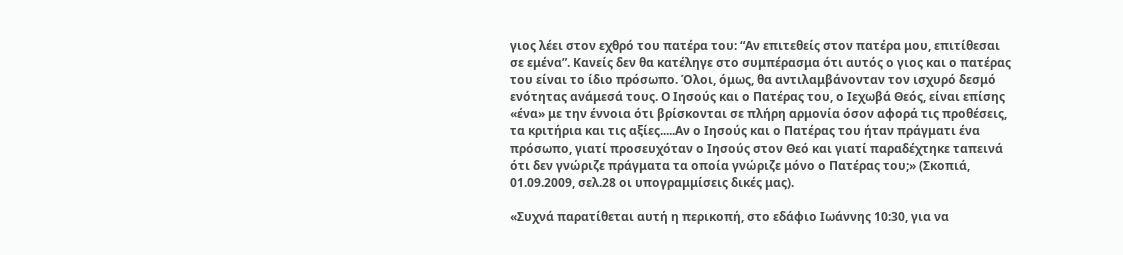γιος λέει στον εχθρό του πατέρα του: “Αν επιτεθείς στον πατέρα μου, επιτίθεσαι σε εμένα”. Κανείς δεν θα κατέληγε στο συμπέρασμα ότι αυτός ο γιος και ο πατέρας του είναι το ίδιο πρόσωπο. Όλοι, όμως, θα αντιλαμβάνονταν τον ισχυρό δεσμό ενότητας ανάμεσά τους. Ο Ιησούς και ο Πατέρας του, ο Ιεχωβά Θεός, είναι επίσης «ένα» με την έννοια ότι βρίσκονται σε πλήρη αρμονία όσον αφορά τις προθέσεις, τα κριτήρια και τις αξίες.....Αν ο Ιησούς και ο Πατέρας του ήταν πράγματι ένα πρόσωπο, γιατί προσευχόταν ο Ιησούς στον Θεό και γιατί παραδέχτηκε ταπεινά ότι δεν γνώριζε πράγματα τα οποία γνώριζε μόνο ο Πατέρας του;» (Σκοπιά, 01.09.2009, σελ.28 οι υπογραμμίσεις δικές μας).

«Συχνά παρατίθεται αυτή η περικοπή, στο εδάφιο Ιωάννης 10:30, για να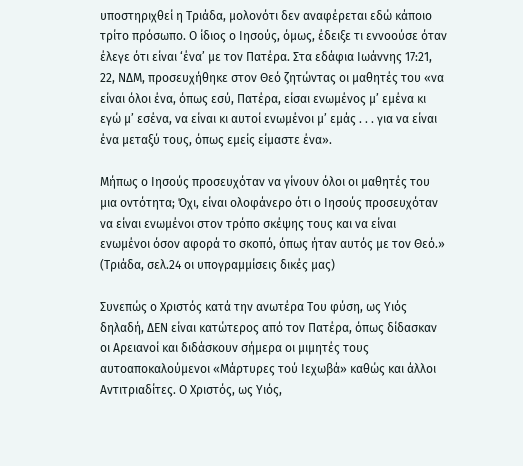υποστηριχθεί η Τριάδα, μολονότι δεν αναφέρεται εδώ κάποιο τρίτο πρόσωπο. Ο ίδιος ο Ιησούς, όμως, έδειξε τι εννοούσε όταν έλεγε ότι είναι ‘ένα’ με τον Πατέρα. Στα εδάφια Ιωάννης 17:21, 22, ΝΔΜ, προσευχήθηκε στον Θεό ζητώντας οι μαθητές του «να είναι όλοι ένα, όπως εσύ, Πατέρα, είσαι ενωμένος μ’ εμένα κι εγώ μ’ εσένα, να είναι κι αυτοί ενωμένοι μ’ εμάς . . . για να είναι ένα μεταξύ τους, όπως εμείς είμαστε ένα».

Μήπως ο Ιησούς προσευχόταν να γίνουν όλοι οι μαθητές του μια οντότητα; Όχι, είναι ολοφάνερο ότι ο Ιησούς προσευχόταν να είναι ενωμένοι στον τρόπο σκέψης τους και να είναι ενωμένοι όσον αφορά το σκοπό, όπως ήταν αυτός με τον Θεό.» (Τριάδα, σελ.24 οι υπογραμμίσεις δικές μας)

Συνεπώς ο Χριστός κατά την ανωτέρα Του φύση, ως Υιός δηλαδή, ΔΕΝ είναι κατώτερος από τον Πατέρα, όπως δίδασκαν οι Αρειανοί και διδάσκουν σήμερα οι μιμητές τους αυτοαποκαλούμενοι «Μάρτυρες τού Ιεχωβά» καθώς και άλλοι Αντιτριαδίτες. Ο Χριστός, ως Υιός,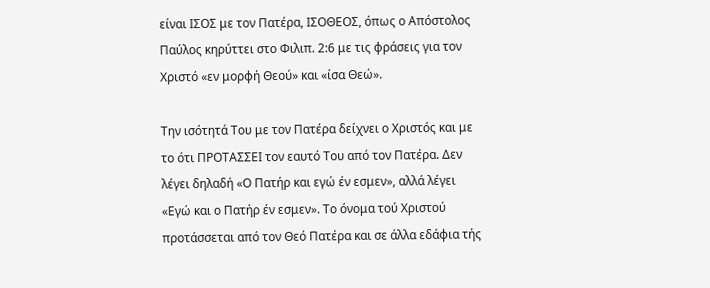είναι ΙΣΟΣ με τον Πατέρα, ΙΣΟΘΕΟΣ, όπως ο Απόστολος Παύλος κηρύττει στο Φιλιπ. 2:6 με τις φράσεις για τον Χριστό «εν μορφή Θεού» και «ίσα Θεώ».

Την ισότητά Του με τον Πατέρα δείχνει ο Χριστός και με το ότι ΠΡΟΤΑΣΣΕΙ τον εαυτό Του από τον Πατέρα. Δεν λέγει δηλαδή «Ο Πατήρ και εγώ έν εσμεν», αλλά λέγει «Εγώ και ο Πατήρ έν εσμεν». Το όνομα τού Χριστού προτάσσεται από τον Θεό Πατέρα και σε άλλα εδάφια τής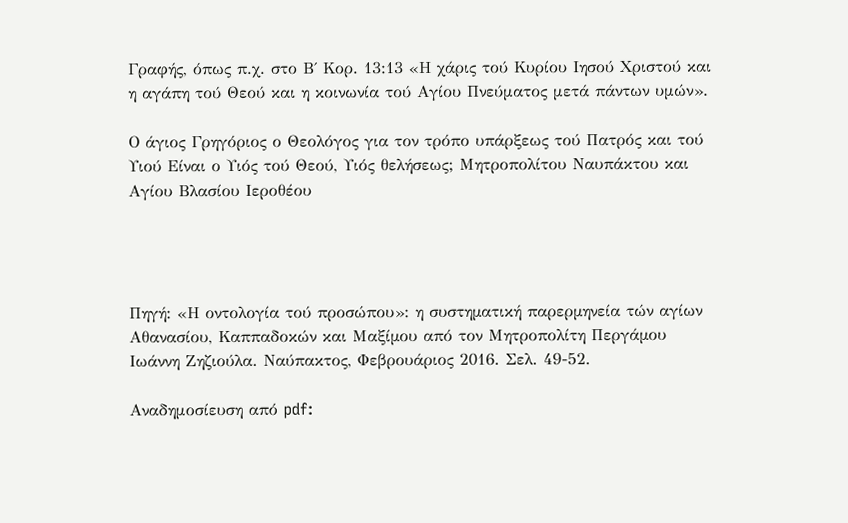Γραφής, όπως π.χ. στο Β΄ Κορ. 13:13 «Η χάρις τού Κυρίου Ιησού Χριστού και η αγάπη τού Θεού και η κοινωνία τού Αγίου Πνεύματος μετά πάντων υμών».

Ο άγιος Γρηγόριος ο Θεολόγος για τον τρόπο υπάρξεως τού Πατρός και τού Υιού Είναι ο Υιός τού Θεού, Υιός θελήσεως; Μητροπολίτου Ναυπάκτου και Αγίου Βλασίου Ιεροθέου




Πηγή: «Η οντολογία τού προσώπου»: η συστηµατική παρερµηνεία τών αγίων Αθανασίου, Καππαδοκών και Μαξίµου από τον Μητροπολίτη Περγάµου Ιωάννη Ζηζιούλα. Ναύπακτος, Φεβρουάριος 2016. Σελ. 49-52.

Αναδημοσίευση από pdf: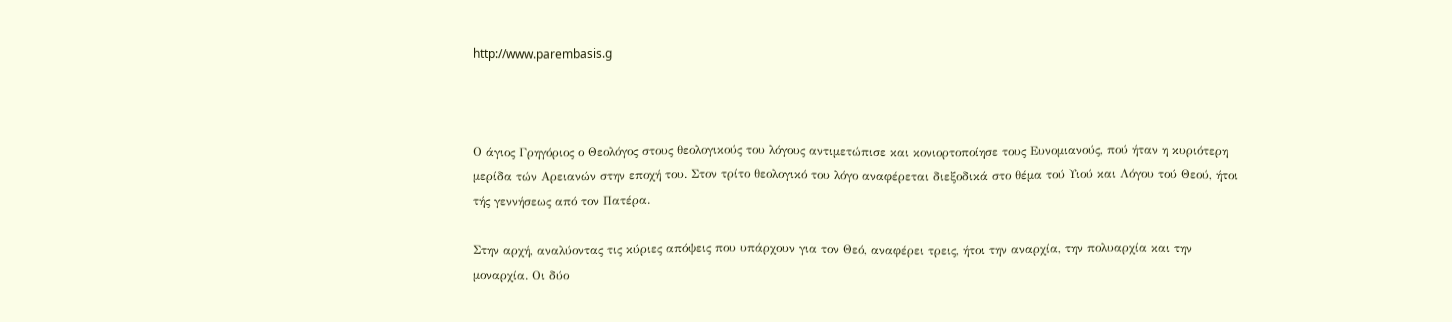http://www.parembasis.g



Ο άγιος Γρηγόριος ο Θεολόγος στους θεολογικούς του λόγους αντιµετώπισε και κονιορτοποίησε τους Ευνοµιανούς, πού ήταν η κυριότερη µερίδα τών Αρειανών στην εποχή του. Στον τρίτο θεολογικό του λόγο αναφέρεται διεξοδικά στο θέµα τού Υιού και Λόγου τού Θεού, ήτοι τής γεννήσεως από τον Πατέρα.

Στην αρχή, αναλύοντας τις κύριες απόψεις που υπάρχουν για τον Θεό, αναφέρει τρεις, ήτοι την αναρχία, την πολυαρχία και την µοναρχία. Οι δύο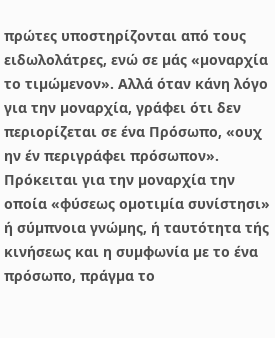πρώτες υποστηρίζονται από τους ειδωλολάτρες, ενώ σε µάς «µοναρχία το τιµώµενον». Αλλά όταν κάνη λόγο για την µοναρχία, γράφει ότι δεν περιορίζεται σε ένα Πρόσωπο, «ουχ ην έν περιγράφει πρόσωπον». Πρόκειται για την µοναρχία την οποία «φύσεως οµοτιµία συνίστησι» ή σύµπνοια γνώµης, ή ταυτότητα τής κινήσεως και η συµφωνία µε το ένα πρόσωπο, πράγµα το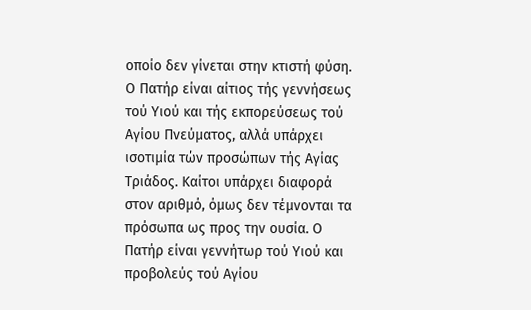οποίο δεν γίνεται στην κτιστή φύση. Ο Πατήρ είναι αίτιος τής γεννήσεως τού Υιού και τής εκπορεύσεως τού Αγίου Πνεύµατος, αλλά υπάρχει ισοτιµία τών προσώπων τής Αγίας Τριάδος. Καίτοι υπάρχει διαφορά στον αριθµό, όµως δεν τέµνονται τα πρόσωπα ως προς την ουσία. Ο Πατήρ είναι γεννήτωρ τού Υιού και προβολεύς τού Αγίου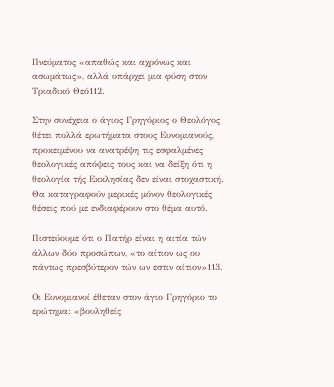Πνεύµατος «απαθώς και αχρόνως και ασωµάτως», αλλά υπάρχει µια φύση στον Τριαδικό Θεό112.

Στην συνέχεια ο άγιος Γρηγόριος ο Θεολόγος θέτει πολλά ερωτήµατα στους Ευνοµιανούς, προκειµένου να ανατρέψη τις εσφαλµένες θεολογικές απόψεις τους και να δείξη ότι η θεολογία τής Εκκλησίας δεν είναι στοχαστική. Θα καταγραφούν µερικές µόνον θεολογικές θέσεις πού µε ενδιαφέρουν στο θέµα αυτό.

Πιστεύουµε ότι ο Πατήρ είναι η αιτία τών άλλων δύο προσώπων, «το αίτιον ως ου πάντως πρεσβύτερον τών ων εστιν αίτιον»113.

Οι Ευνοµιανοί έθεταν στον άγιο Γρηγόριο το ερώτηµα: «βουληθείς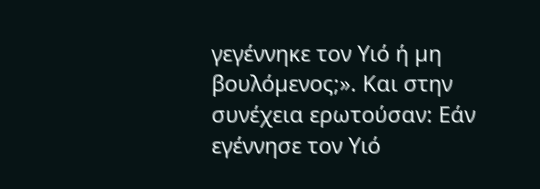γεγέννηκε τον Υιό ή µη βουλόµενος;». Και στην συνέχεια ερωτούσαν: Εάν εγέννησε τον Υιό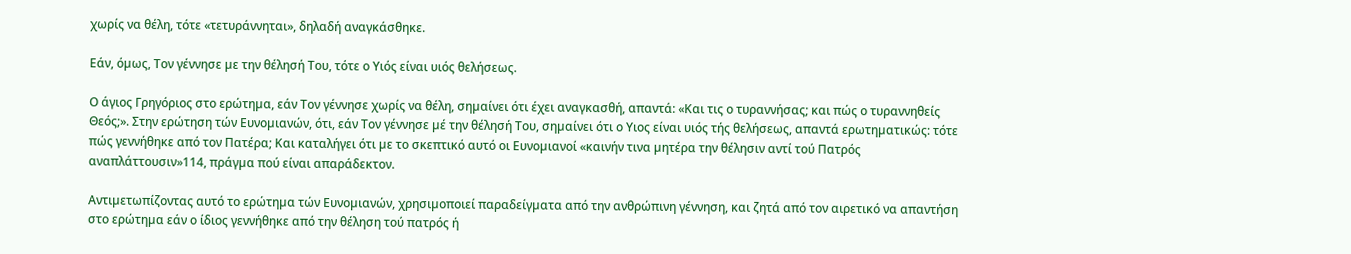χωρίς να θέλη, τότε «τετυράννηται», δηλαδή αναγκάσθηκε.

Εάν, όµως, Τον γέννησε µε την θέλησή Του, τότε ο Υιός είναι υιός θελήσεως.

Ο άγιος Γρηγόριος στο ερώτηµα, εάν Τον γέννησε χωρίς να θέλη, σηµαίνει ότι έχει αναγκασθή, απαντά: «Και τις ο τυραννήσας; και πώς ο τυραννηθείς Θεός;». Στην ερώτηση τών Ευνοµιανών, ότι, εάν Τον γέννησε µέ την θέλησή Του, σηµαίνει ότι ο Υιος είναι υιός τής θελήσεως, απαντά ερωτηµατικώς: τότε πώς γεννήθηκε από τον Πατέρα; Και καταλήγει ότι µε το σκεπτικό αυτό οι Ευνοµιανοί «καινήν τινα µητέρα την θέλησιν αντί τού Πατρός αναπλάττουσιν»114, πράγµα πού είναι απαράδεκτον.

Αντιµετωπίζοντας αυτό το ερώτηµα τών Ευνοµιανών, χρησιµοποιεί παραδείγµατα από την ανθρώπινη γέννηση, και ζητά από τον αιρετικό να απαντήση στο ερώτηµα εάν ο ίδιος γεννήθηκε από την θέληση τού πατρός ή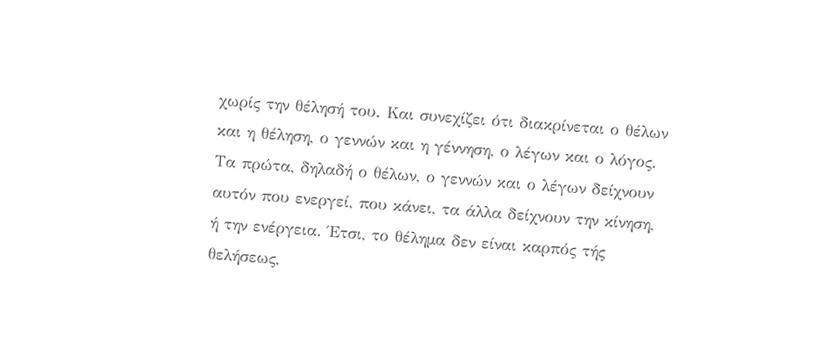χωρίς την θέλησή του. Και συνεχίζει ότι διακρίνεται ο θέλων και η θέληση, ο γεννών και η γέννηση, ο λέγων και ο λόγος. Τα πρώτα, δηλαδή ο θέλων, ο γεννών και ο λέγων δείχνουν αυτόν που ενεργεί, που κάνει, τα άλλα δείχνουν την κίνηση, ή την ενέργεια. Έτσι, το θέληµα δεν είναι καρπός τής θελήσεως,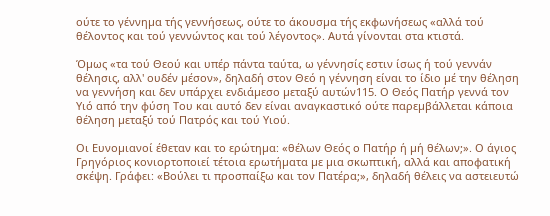ούτε το γέννηµα τής γεννήσεως, ούτε το άκουσµα τής εκφωνήσεως «αλλά τού θέλοντος και τού γεννώντος και τού λέγοντος». Αυτά γίνονται στα κτιστά.

Όµως «τα τού Θεού και υπέρ πάντα ταύτα, ω γέννησίς εστιν ίσως ή τού γεννάν θέλησις, αλλ' ουδέν µέσον», δηλαδή στον Θεό η γέννηση είναι το ίδιο µέ την θέληση να γεννήση και δεν υπάρχει ενδιάµεσο µεταξύ αυτών115. Ο Θεός Πατήρ γεννά τον Υιό από την φύση Του και αυτό δεν είναι αναγκαστικό ούτε παρεµβάλλεται κάποια θέληση µεταξύ τού Πατρός και τού Υιού.

Οι Ευνοµιανοί έθεταν και το ερώτηµα: «θέλων Θεός ο Πατήρ ή µή θέλων;». Ο άγιος Γρηγόριος κονιορτοποιεί τέτοια ερωτήµατα µε µια σκωπτική, αλλά και αποφατική σκέψη. Γράφει: «Βούλει τι προσπαίξω και τον Πατέρα;», δηλαδή θέλεις να αστειευτώ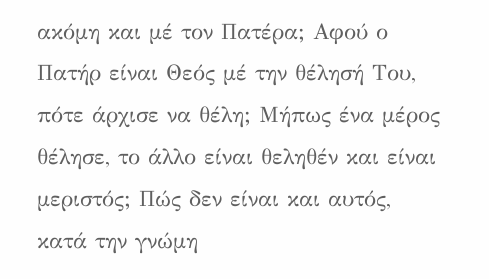ακόµη και µέ τον Πατέρα; Αφού ο Πατήρ είναι Θεός µέ την θέλησή Του, πότε άρχισε να θέλη; Μήπως ένα µέρος θέλησε, το άλλο είναι θεληθέν και είναι µεριστός; Πώς δεν είναι και αυτός, κατά την γνώµη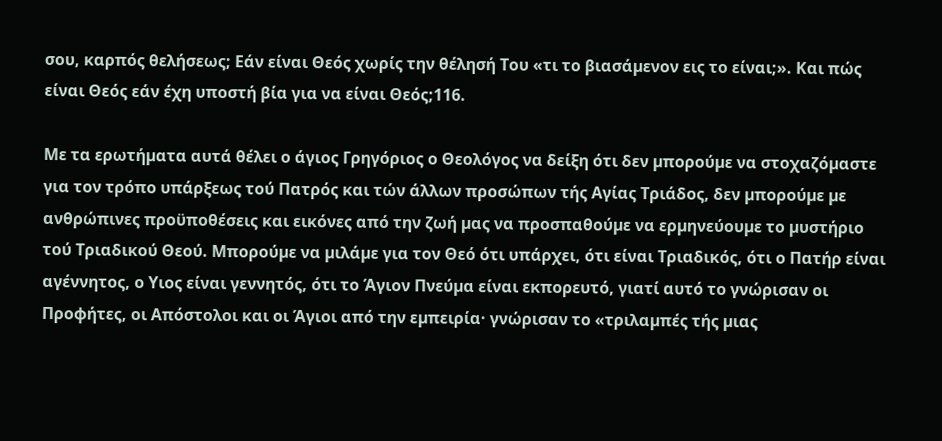σου, καρπός θελήσεως; Εάν είναι Θεός χωρίς την θέλησή Του «τι το βιασάµενον εις το είναι;». Και πώς είναι Θεός εάν έχη υποστή βία για να είναι Θεός;116.

Με τα ερωτήµατα αυτά θέλει ο άγιος Γρηγόριος ο Θεολόγος να δείξη ότι δεν µπορούµε να στοχαζόµαστε για τον τρόπο υπάρξεως τού Πατρός και τών άλλων προσώπων τής Αγίας Τριάδος, δεν µπορούµε µε ανθρώπινες προϋποθέσεις και εικόνες από την ζωή µας να προσπαθούµε να ερµηνεύουµε το µυστήριο τού Τριαδικού Θεού. Μπορούµε να µιλάµε για τον Θεό ότι υπάρχει, ότι είναι Τριαδικός, ότι ο Πατήρ είναι αγέννητος, ο Υιος είναι γεννητός, ότι το Άγιον Πνεύµα είναι εκπορευτό, γιατί αυτό το γνώρισαν οι Προφήτες, οι Απόστολοι και οι Άγιοι από την εµπειρία· γνώρισαν το «τριλαµπές τής µιας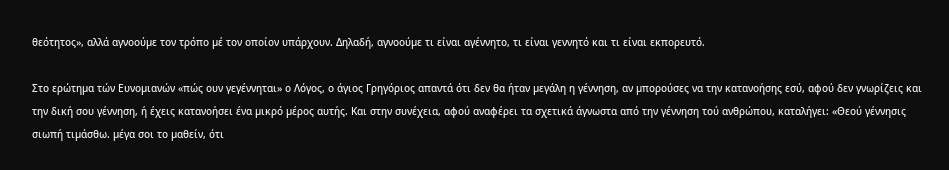θεότητος», αλλά αγνοούµε τον τρόπο µέ τον οποίον υπάρχουν. Δηλαδή, αγνοούµε τι είναι αγέννητο, τι είναι γεννητό και τι είναι εκπορευτό.

Στο ερώτηµα τών Ευνοµιανών «πώς ουν γεγέννηται» ο Λόγος, ο άγιος Γρηγόριος απαντά ότι δεν θα ήταν µεγάλη η γέννηση, αν µπορούσες να την κατανοήσης εσύ, αφού δεν γνωρίζεις και την δική σου γέννηση, ή έχεις κατανοήσει ένα µικρό µέρος αυτής. Και στην συνέχεια, αφού αναφέρει τα σχετικά άγνωστα από την γέννηση τού ανθρώπου, καταλήγει: «Θεού γέννησις σιωπή τιµάσθω. µέγα σοι το µαθείν, ότι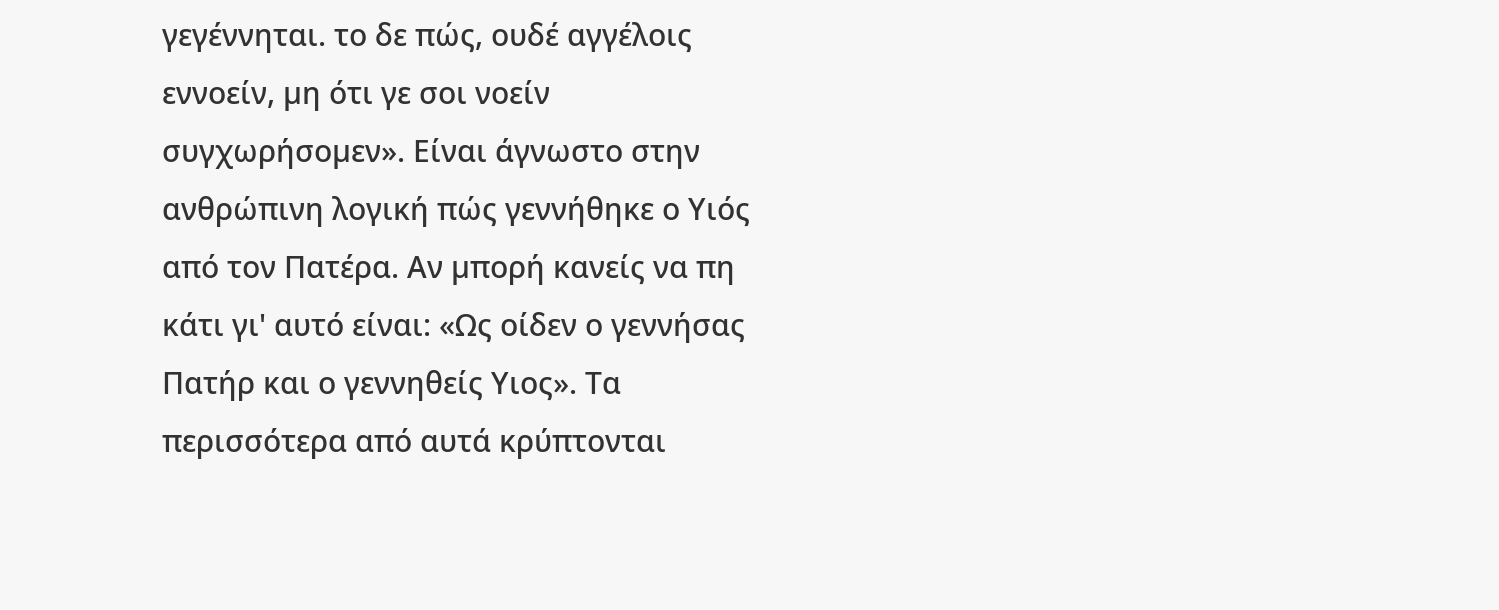γεγέννηται. το δε πώς, ουδέ αγγέλοις εννοείν, µη ότι γε σοι νοείν συγχωρήσοµεν». Είναι άγνωστο στην ανθρώπινη λογική πώς γεννήθηκε ο Υιός από τον Πατέρα. Αν µπορή κανείς να πη κάτι γι' αυτό είναι: «Ως οίδεν ο γεννήσας Πατήρ και ο γεννηθείς Υιος». Τα περισσότερα από αυτά κρύπτονται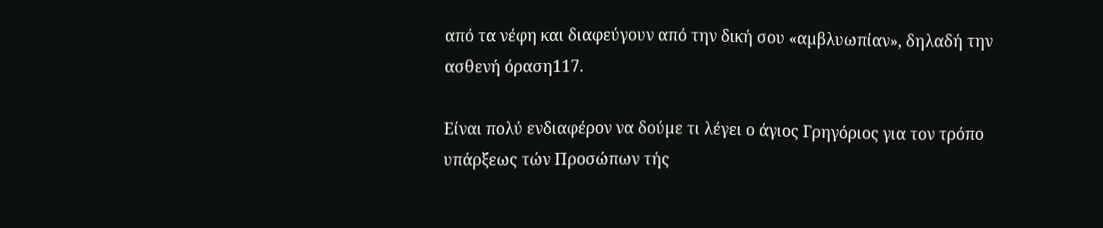από τα νέφη και διαφεύγουν από την δική σου «αµβλυωπίαν», δηλαδή την ασθενή όραση117.

Είναι πολύ ενδιαφέρον να δούµε τι λέγει ο άγιος Γρηγόριος για τον τρόπο υπάρξεως τών Προσώπων τής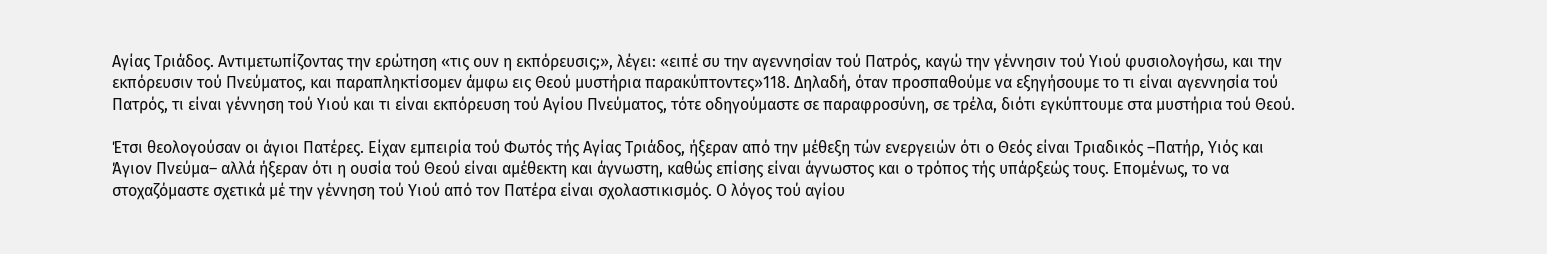Αγίας Τριάδος. Αντιµετωπίζοντας την ερώτηση «τις ουν η εκπόρευσις;», λέγει: «ειπέ συ την αγεννησίαν τού Πατρός, καγώ την γέννησιν τού Υιού φυσιολογήσω, και την εκπόρευσιν τού Πνεύµατος, και παραπληκτίσοµεν άµφω εις Θεού µυστήρια παρακύπτοντες»118. Δηλαδή, όταν προσπαθούµε να εξηγήσουµε το τι είναι αγεννησία τού Πατρός, τι είναι γέννηση τού Υιού και τι είναι εκπόρευση τού Αγίου Πνεύµατος, τότε οδηγούµαστε σε παραφροσύνη, σε τρέλα, διότι εγκύπτουµε στα µυστήρια τού Θεού.

Έτσι θεολογούσαν οι άγιοι Πατέρες. Είχαν εµπειρία τού Φωτός τής Αγίας Τριάδος, ήξεραν από την µέθεξη τών ενεργειών ότι ο Θεός είναι Τριαδικός –Πατήρ, Υιός και Άγιον Πνεύµα– αλλά ήξεραν ότι η ουσία τού Θεού είναι αµέθεκτη και άγνωστη, καθώς επίσης είναι άγνωστος και ο τρόπος τής υπάρξεώς τους. Εποµένως, το να στοχαζόµαστε σχετικά µέ την γέννηση τού Υιού από τον Πατέρα είναι σχολαστικισµός. Ο λόγος τού αγίου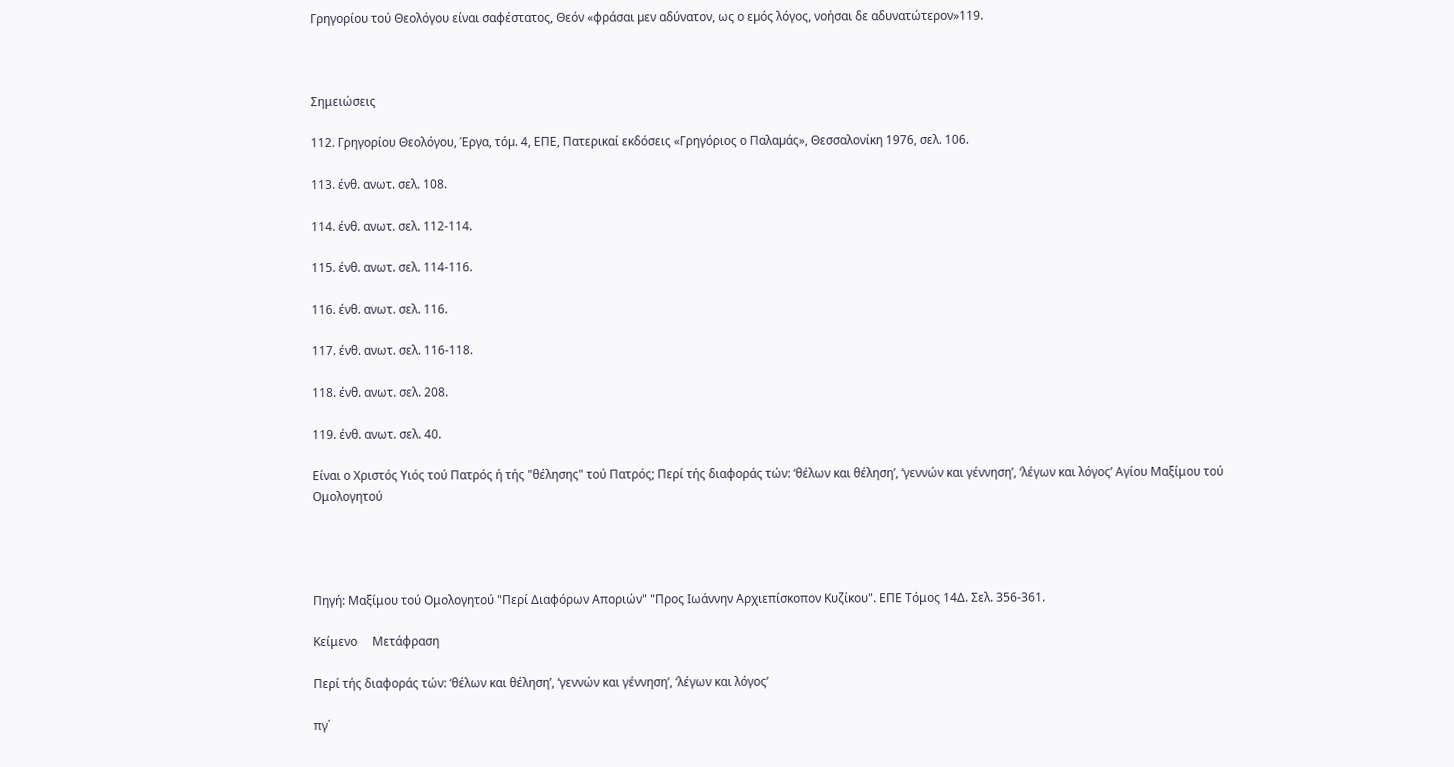Γρηγορίου τού Θεολόγου είναι σαφέστατος, Θεόν «φράσαι µεν αδύνατον, ως ο εµός λόγος, νοήσαι δε αδυνατώτερον»119.



Σημειώσεις

112. Γρηγορίου Θεολόγου, Έργα, τόµ. 4, ΕΠΕ, Πατερικαί εκδόσεις «Γρηγόριος ο Παλαµάς», Θεσσαλονίκη 1976, σελ. 106.

113. ένθ. ανωτ. σελ. 108.

114. ένθ. ανωτ. σελ. 112-114.

115. ένθ. ανωτ. σελ. 114-116.

116. ένθ. ανωτ. σελ. 116.

117. ένθ. ανωτ. σελ. 116-118.

118. ένθ. ανωτ. σελ. 208.

119. ένθ. ανωτ. σελ. 40.

Είναι ο Χριστός Υιός τού Πατρός ή τής "θέλησης" τού Πατρός; Περί τής διαφοράς τών: ‘θέλων και θέληση’, ‘γεννών και γέννηση’, ‘λέγων και λόγος’ Αγίου Μαξίμου τού Ομολογητού




Πηγή: Μαξίμου τού Ομολογητού "Περί Διαφόρων Αποριών" "Προς Ιωάννην Αρχιεπίσκοπον Κυζίκου". ΕΠΕ Τόμος 14Δ. Σελ. 356-361.

Κείμενο     Μετάφραση

Περί τής διαφοράς τών: ‘θέλων και θέληση’, ‘γεννών και γέννηση’, ‘λέγων και λόγος’

πγ΄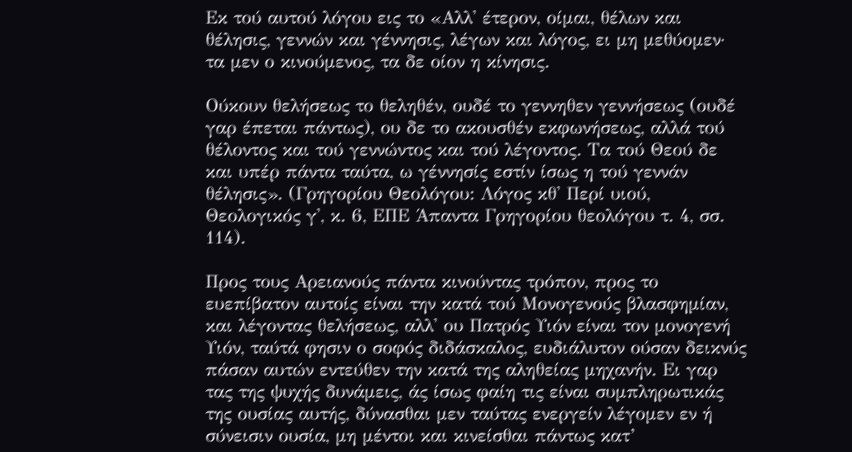Εκ τού αυτού λόγου εις το «Αλλ' έτερον, οίμαι, θέλων και θέλησις, γεννών και γέννησις, λέγων και λόγος, ει μη μεθύομεν· τα μεν ο κινούμενος, τα δε οίον η κίνησις.

Ούκουν θελήσεως το θεληθέν, ουδέ το γεννηθεν γεννήσεως (ουδέ γαρ έπεται πάντως), ου δε το ακουσθέν εκφωνήσεως, αλλά τού θέλοντος και τού γεννώντος και τού λέγοντος. Τα τού Θεού δε και υπέρ πάντα ταύτα, ω γέννησίς εστίν ίσως η τού γεννάν θέλησις». (Γρηγορίου Θεολόγου: Λόγος κθ' Περί υιού, Θεολογικός γ', κ. 6, ΕΠΕ Άπαντα Γρηγορίου θεολόγου τ. 4, σσ. 114).

Προς τους Αρειανούς πάντα κινούντας τρόπον, προς το ευεπίβατον αυτοίς είναι την κατά τού Μονογενούς βλασφημίαν, και λέγοντας θελήσεως, αλλ' ου Πατρός Υιόν είναι τον μονογενή Υιόν, ταύτά φησιν ο σοφός διδάσκαλος, ευδιάλυτον ούσαν δεικνύς πάσαν αυτών εντεύθεν την κατά της αληθείας μηχανήν. Ει γαρ τας της ψυχής δυνάμεις, άς ίσως φαίη τις είναι συμπληρωτικάς της ουσίας αυτής, δύνασθαι μεν ταύτας ενεργείν λέγομεν εν ή σύνεισιν ουσία, μη μέντοι και κινείσθαι πάντως κατ’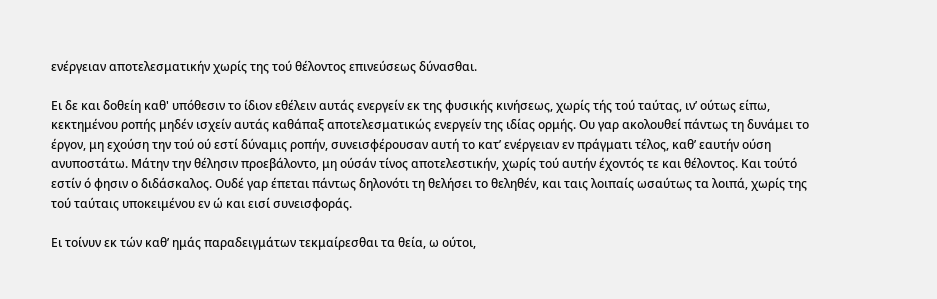ενέργειαν αποτελεσματικήν χωρίς της τού θέλοντος επινεύσεως δύνασθαι.

Ει δε και δοθείη καθ' υπόθεσιν το ίδιον εθέλειν αυτάς ενεργείν εκ της φυσικής κινήσεως, χωρίς τής τού ταύτας, ιν’ ούτως είπω, κεκτημένου ροπής μηδέν ισχείν αυτάς καθάπαξ αποτελεσματικώς ενεργείν της ιδίας ορμής. Ου γαρ ακολουθεί πάντως τη δυνάμει το έργον, μη εχούση την τού ού εστί δύναμις ροπήν, συνεισφέρουσαν αυτή το κατ’ ενέργειαν εν πράγματι τέλος, καθ’ εαυτήν ούση ανυποστάτω. Μάτην την θέλησιν προεβάλοντο, μη ούσάν τίνος αποτελεστικήν, χωρίς τού αυτήν έχοντός τε και θέλοντος. Και τούτό εστίν ό φησιν ο διδάσκαλος. Ουδέ γαρ έπεται πάντως δηλονότι τη θελήσει το θεληθέν, και ταις λοιπαίς ωσαύτως τα λοιπά, χωρίς της τού ταύταις υποκειμένου εν ώ και εισί συνεισφοράς.

Ει τοίνυν εκ τών καθ’ ημάς παραδειγμάτων τεκμαίρεσθαι τα θεία, ω ούτοι,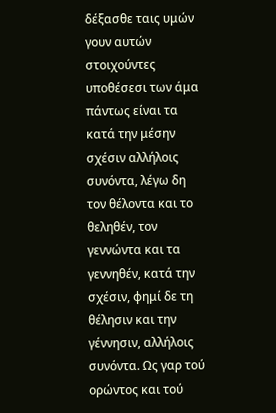δέξασθε ταις υμών γουν αυτών στοιχούντες υποθέσεσι των άμα πάντως είναι τα κατά την μέσην σχέσιν αλλήλοις συνόντα, λέγω δη τον θέλοντα και το θεληθέν, τον γεννώντα και τα γεννηθέν, κατά την σχέσιν, φημί δε τη θέλησιν και την γέννησιν, αλλήλοις συνόντα. Ως γαρ τού ορώντος και τού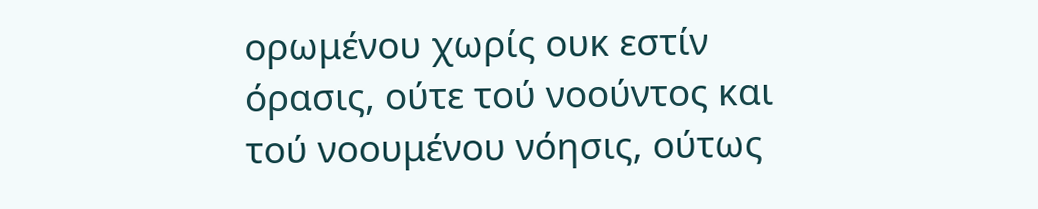ορωμένου χωρίς ουκ εστίν όρασις, ούτε τού νοούντος και τού νοουμένου νόησις, ούτως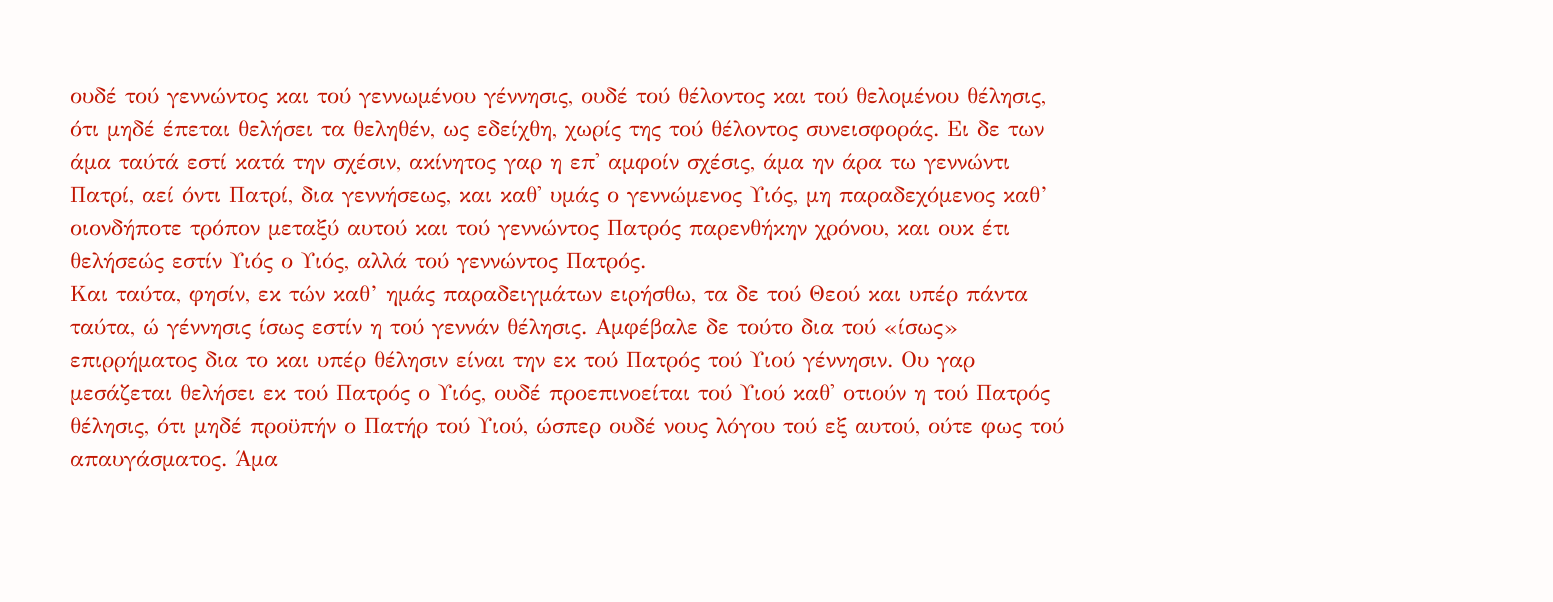ουδέ τού γεννώντος και τού γεννωμένου γέννησις, ουδέ τού θέλοντος και τού θελομένου θέλησις, ότι μηδέ έπεται θελήσει τα θεληθέν, ως εδείχθη, χωρίς της τού θέλοντος συνεισφοράς. Ει δε των άμα ταύτά εστί κατά την σχέσιν, ακίνητος γαρ η επ' αμφοίν σχέσις, άμα ην άρα τω γεννώντι Πατρί, αεί όντι Πατρί, δια γεννήσεως, και καθ' υμάς ο γεννώμενος Υιός, μη παραδεχόμενος καθ’ οιονδήποτε τρόπον μεταξύ αυτού και τού γεννώντος Πατρός παρενθήκην χρόνου, και ουκ έτι θελήσεώς εστίν Υιός ο Υιός, αλλά τού γεννώντος Πατρός.
Και ταύτα, φησίν, εκ τών καθ’ ημάς παραδειγμάτων ειρήσθω, τα δε τού Θεού και υπέρ πάντα ταύτα, ώ γέννησις ίσως εστίν η τού γεννάν θέλησις. Αμφέβαλε δε τούτο δια τού «ίσως» επιρρήματος δια το και υπέρ θέλησιν είναι την εκ τού Πατρός τού Υιού γέννησιν. Ου γαρ μεσάζεται θελήσει εκ τού Πατρός ο Υιός, ουδέ προεπινοείται τού Υιού καθ' οτιούν η τού Πατρός θέλησις, ότι μηδέ προϋπήν ο Πατήρ τού Υιού, ώσπερ ουδέ νους λόγου τού εξ αυτού, ούτε φως τού απαυγάσματος. Άμα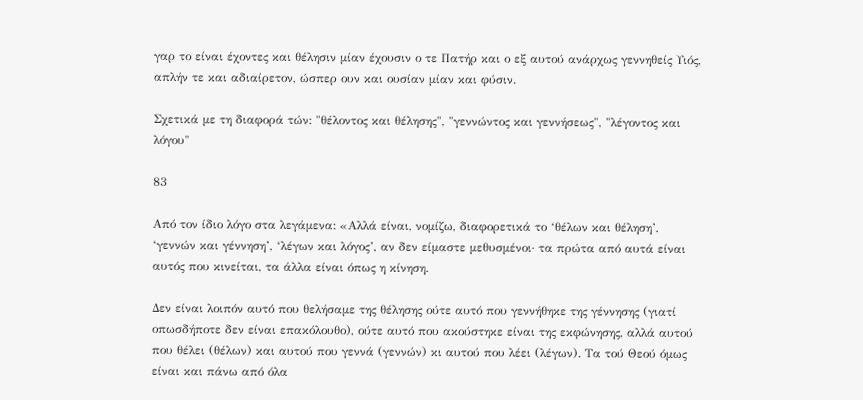γαρ το είναι έχοντες και θέλησιν μίαν έχουσιν ο τε Πατήρ και ο εξ αυτού ανάρχως γεννηθείς Υιός, απλήν τε και αδιαίρετον, ώσπερ ουν και ουσίαν μίαν και φύσιν.

Σχετικά με τη διαφορά τών: "θέλοντος και θέλησης", "γεννώντος και γεννήσεως", "λέγοντος και λόγου"

83

Από τον ίδιο λόγο στα λεγάμενα: «Αλλά είναι, νομίζω, διαφορετικά το ‘θέλων και θέληση’, ‘γεννών και γέννηση’, ‘λέγων και λόγος’, αν δεν είμαστε μεθυσμένοι· τα πρώτα από αυτά είναι αυτός που κινείται, τα άλλα είναι όπως η κίνηση.

Δεν είναι λοιπόν αυτό που θελήσαμε της θέλησης ούτε αυτό που γεννήθηκε της γέννησης (γιατί οπωσδήποτε δεν είναι επακόλουθο), ούτε αυτό που ακούστηκε είναι της εκφώνησης, αλλά αυτού που θέλει (θέλων) και αυτού που γεννά (γεννών) κι αυτού που λέει (λέγων). Τα τού Θεού όμως είναι και πάνω από όλα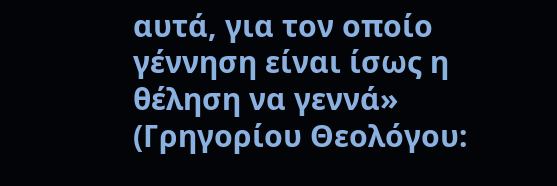αυτά, για τον οποίο γέννηση είναι ίσως η θέληση να γεννά»  (Γρηγορίου Θεολόγου: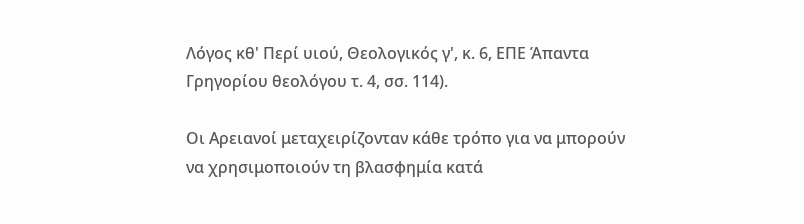Λόγος κθ' Περί υιού, Θεολογικός γ', κ. 6, ΕΠΕ Άπαντα Γρηγορίου θεολόγου τ. 4, σσ. 114).

Οι Αρειανοί μεταχειρίζονταν κάθε τρόπο για να μπορούν να χρησιμοποιούν τη βλασφημία κατά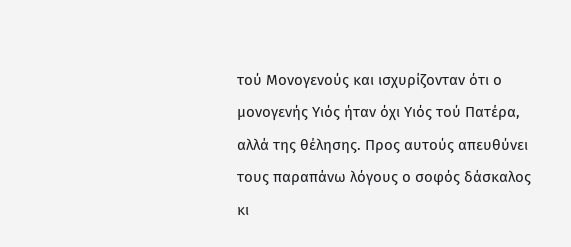τού Μονογενούς και ισχυρίζονταν ότι ο μονογενής Υιός ήταν όχι Υιός τού Πατέρα, αλλά της θέλησης. Προς αυτούς απευθύνει τους παραπάνω λόγους ο σοφός δάσκαλος κι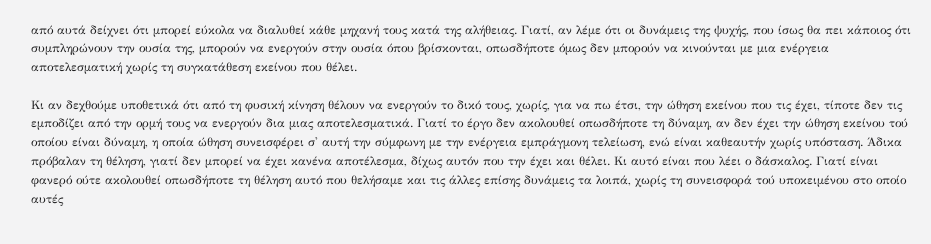από αυτά δείχνει ότι μπορεί εύκολα να διαλυθεί κάθε μηχανή τους κατά της αλήθειας. Γιατί, αν λέμε ότι οι δυνάμεις της ψυχής, που ίσως θα πει κάποιος ότι συμπληρώνουν την ουσία της, μπορούν να ενεργούν στην ουσία όπου βρίσκονται, οπωσδήποτε όμως δεν μπορούν να κινούνται με μια ενέργεια αποτελεσματική χωρίς τη συγκατάθεση εκείνου που θέλει.

Κι αν δεχθούμε υποθετικά ότι από τη φυσική κίνηση θέλουν να ενεργούν το δικό τους, χωρίς, για να πω έτσι, την ώθηση εκείνου που τις έχει, τίποτε δεν τις εμποδίζει από την ορμή τους να ενεργούν δια μιας αποτελεσματικά. Γιατί το έργο δεν ακολουθεί οπωσδήποτε τη δύναμη, αν δεν έχει την ώθηση εκείνου τού οποίου είναι δύναμη, η οποία ώθηση συνεισφέρει σ' αυτή την σύμφωνη με την ενέργεια εμπράγμονη τελείωση, ενώ είναι καθεαυτήν χωρίς υπόσταση. Άδικα πρόβαλαν τη θέληση, γιατί δεν μπορεί να έχει κανένα αποτέλεσμα, δίχως αυτόν που την έχει και θέλει. Κι αυτό είναι που λέει ο δάσκαλος. Γιατί είναι φανερό ούτε ακολουθεί οπωσδήποτε τη θέληση αυτό που θελήσαμε και τις άλλες επίσης δυνάμεις τα λοιπά, χωρίς τη συνεισφορά τού υποκειμένου στο οποίο αυτές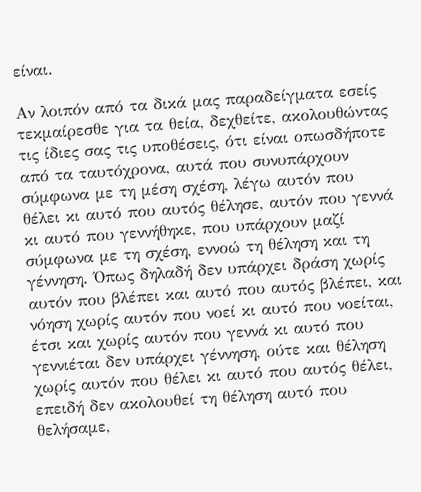είναι.

Αν λοιπόν από τα δικά μας παραδείγματα εσείς τεκμαίρεσθε για τα θεία, δεχθείτε, ακολουθώντας τις ίδιες σας τις υποθέσεις, ότι είναι οπωσδήποτε από τα ταυτόχρονα, αυτά που συνυπάρχουν σύμφωνα με τη μέση σχέση, λέγω αυτόν που θέλει κι αυτό που αυτός θέλησε, αυτόν που γεννά κι αυτό που γεννήθηκε, που υπάρχουν μαζί σύμφωνα με τη σχέση, εννοώ τη θέληση και τη γέννηση. Όπως δηλαδή δεν υπάρχει δράση χωρίς αυτόν που βλέπει και αυτό που αυτός βλέπει, και νόηση χωρίς αυτόν που νοεί κι αυτό που νοείται, έτσι και χωρίς αυτόν που γεννά κι αυτό που γεννιέται δεν υπάρχει γέννηση, ούτε και θέληση χωρίς αυτόν που θέλει κι αυτό που αυτός θέλει, επειδή δεν ακολουθεί τη θέληση αυτό που θελήσαμε,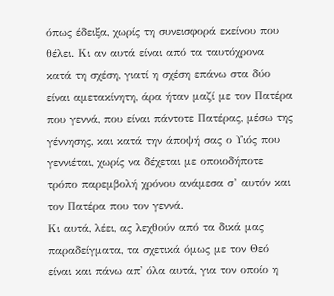όπως έδειξα, χωρίς τη συνεισφορά εκείνου που θέλει. Κι αν αυτά είναι από τα ταυτόχρονα κατά τη σχέση, γιατί η σχέση επάνω στα δύο είναι αμετακίνητη, άρα ήταν μαζί με τον Πατέρα που γεννά, που είναι πάντοτε Πατέρας, μέσω της γέννησης, και κατά την άποψή σας ο Υιός που γεννιέται, χωρίς να δέχεται με οποιοδήποτε τρόπο παρεμβολή χρόνου ανάμεσα σ’ αυτόν και τον Πατέρα που τον γεννά.
Κι αυτά, λέει, ας λεχθούν από τα δικά μας παραδείγματα, τα σχετικά όμως με τον Θεό είναι και πάνω απ' όλα αυτά, για τον οποίο η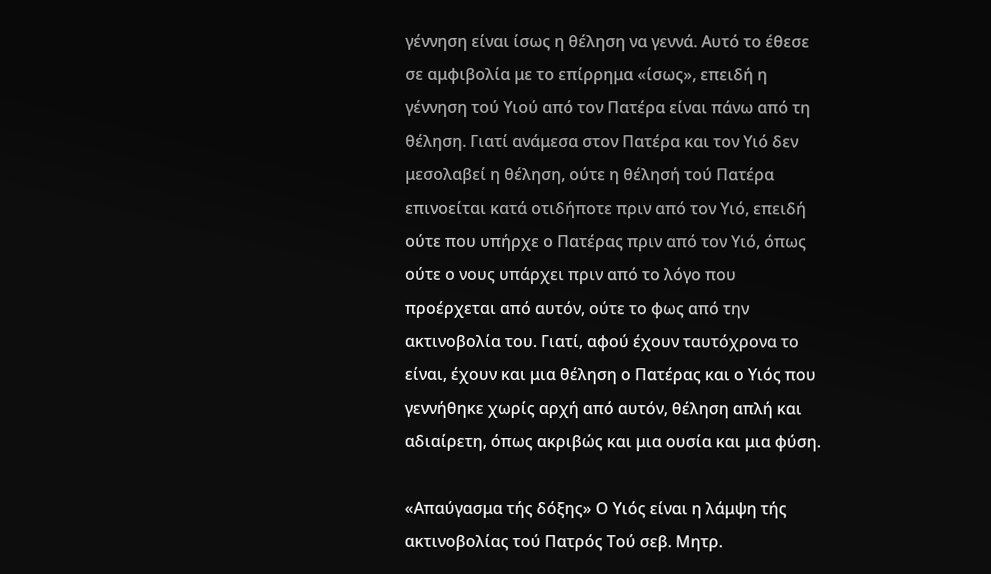γέννηση είναι ίσως η θέληση να γεννά. Αυτό το έθεσε σε αμφιβολία με το επίρρημα «ίσως», επειδή η γέννηση τού Υιού από τον Πατέρα είναι πάνω από τη θέληση. Γιατί ανάμεσα στον Πατέρα και τον Υιό δεν μεσολαβεί η θέληση, ούτε η θέλησή τού Πατέρα επινοείται κατά οτιδήποτε πριν από τον Υιό, επειδή ούτε που υπήρχε ο Πατέρας πριν από τον Υιό, όπως ούτε ο νους υπάρχει πριν από το λόγο που προέρχεται από αυτόν, ούτε το φως από την ακτινοβολία του. Γιατί, αφού έχουν ταυτόχρονα το είναι, έχουν και μια θέληση ο Πατέρας και ο Υιός που γεννήθηκε χωρίς αρχή από αυτόν, θέληση απλή και αδιαίρετη, όπως ακριβώς και μια ουσία και μια φύση.

«Απαύγασμα τής δόξης» Ο Υιός είναι η λάμψη τής ακτινοβολίας τού Πατρός Τού σεβ. Μητρ.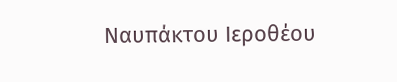Ναυπάκτου Ιεροθέου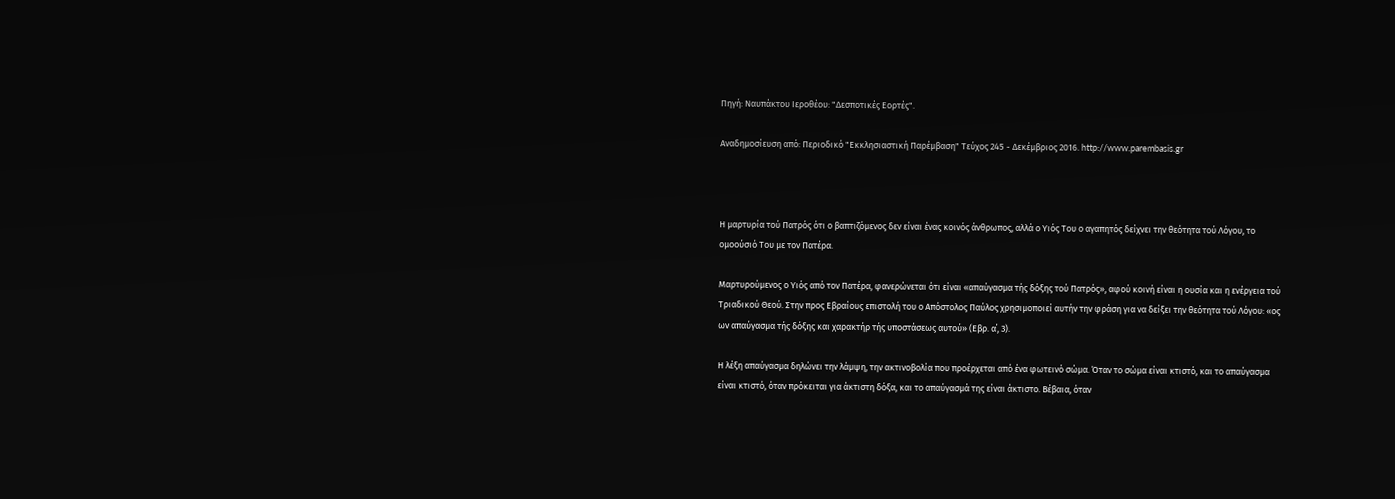Πηγή: Ναυπάκτου Ιεροθέου: "Δεσποτικές Εορτές".

Αναδημοσίευση από: Περιοδικό "Εκκλησιαστική Παρέμβαση" Τεύχος 245 - Δεκέμβριος 2016. http://www.parembasis.gr



Η μαρτυρία τού Πατρός ότι ο βαπτιζόμενος δεν είναι ένας κοινός άνθρωπος, αλλά ο Υιός Του ο αγαπητός δείχνει την θεότητα τού Λόγου, το ομοούσιό Του με τον Πατέρα.

Μαρτυρούμενος ο Υιός από τον Πατέρα, φανερώνεται ότι είναι «απαύγασμα τής δόξης τού Πατρός», αφού κοινή είναι η ουσία και η ενέργεια τού Τριαδικού Θεού. Στην προς Εβραίους επιστολή του ο Απόστολος Παύλος χρησιμοποιεί αυτήν την φράση για να δείξει την θεότητα τού Λόγου: «ος ων απαύγασμα τής δόξης και χαρακτήρ τής υποστάσεως αυτού» (Εβρ. α΄, 3).

Η λέξη απαύγασμα δηλώνει την λάμψη, την ακτινοβολία που προέρχεται από ένα φωτεινό σώμα. Όταν το σώμα είναι κτιστό, και το απαύγασμα είναι κτιστό, όταν πρόκειται για άκτιστη δόξα, και το απαύγασμά της είναι άκτιστο. Βέβαια, όταν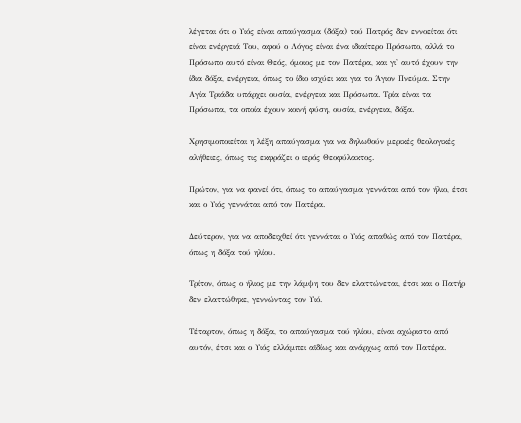λέγεται ότι ο Υιός είναι απαύγασμα (δόξα) τού Πατρός δεν εννοείται ότι είναι ενέργειά Του, αφού ο Λόγος είναι ένα ιδιαίτερο Πρόσωπο, αλλά το Πρόσωπο αυτό είναι Θεός, όμοιος με τον Πατέρα, και γι' αυτό έχουν την ίδια δόξα, ενέργεια, όπως το ίδιο ισχύει και για το Άγιον Πνεύμα. Στην Αγία Τριάδα υπάρχει ουσία, ενέργεια και Πρόσωπα. Τρία είναι τα Πρόσωπα, τα οποία έχουν κοινή φύση, ουσία, ενέργεια, δόξα.

Χρησιμοποιείται η λέξη απαύγασμα για να δηλωθούν μερικές θεολογικές αλήθειες, όπως τις εκφράζει ο ιερός Θεοφύλακτος.

Πρώτον, για να φανεί ότι, όπως το απαύγασμα γεννάται από τον ήλιο, έτσι και ο Υιός γεννάται από τον Πατέρα.

Δεύτερον, για να αποδειχθεί ότι γεννάται ο Υιός απαθώς από τον Πατέρα, όπως η δόξα τού ηλίου.

Τρίτον, όπως ο ήλιος με την λάμψη του δεν ελαττώνεται, έτσι και ο Πατήρ δεν ελαττώθηκε, γεννώντας τον Υιό.

Τέταρτον, όπως η δόξα, το απαύγασμα τού ηλίου, είναι αχώριστο από αυτόν, έτσι και ο Υιός ελλάμπει αϊδίως και ανάρχως από τον Πατέρα.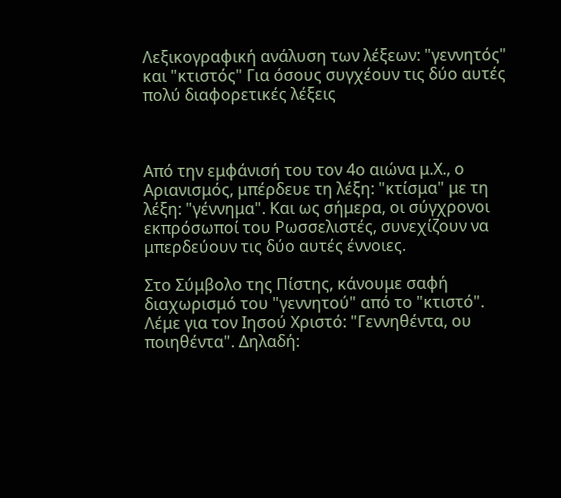Λεξικογραφική ανάλυση των λέξεων: "γεννητός" και "κτιστός" Για όσους συγχέουν τις δύο αυτές πολύ διαφορετικές λέξεις



Από την εμφάνισή του τον 4ο αιώνα μ.Χ., ο Αριανισμός, μπέρδευε τη λέξη: "κτίσμα" με τη λέξη: "γέννημα". Και ως σήμερα, οι σύγχρονοι εκπρόσωποί του Ρωσσελιστές, συνεχίζουν να μπερδεύουν τις δύο αυτές έννοιες.

Στο Σύμβολο της Πίστης, κάνουμε σαφή διαχωρισμό του "γεννητού" από το "κτιστό". Λέμε για τον Ιησού Χριστό: "Γεννηθέντα, ου ποιηθέντα". Δηλαδή: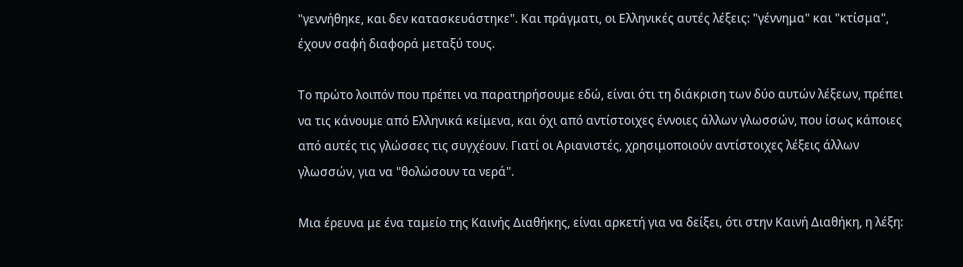"γεννήθηκε, και δεν κατασκευάστηκε". Και πράγματι, οι Ελληνικές αυτές λέξεις: "γέννημα" και "κτίσμα", έχουν σαφή διαφορά μεταξύ τους.

Το πρώτο λοιπόν που πρέπει να παρατηρήσουμε εδώ, είναι ότι τη διάκριση των δύο αυτών λέξεων, πρέπει να τις κάνουμε από Ελληνικά κείμενα, και όχι από αντίστοιχες έννοιες άλλων γλωσσών, που ίσως κάποιες από αυτές τις γλώσσες τις συγχέουν. Γιατί οι Αριανιστές, χρησιμοποιούν αντίστοιχες λέξεις άλλων γλωσσών, για να "θολώσουν τα νερά".

Μια έρευνα με ένα ταμείο της Καινής Διαθήκης, είναι αρκετή για να δείξει, ότι στην Καινή Διαθήκη, η λέξη: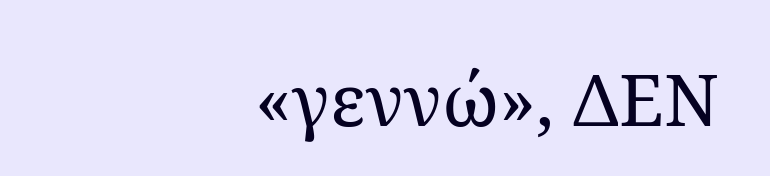«γεννώ», ΔΕΝ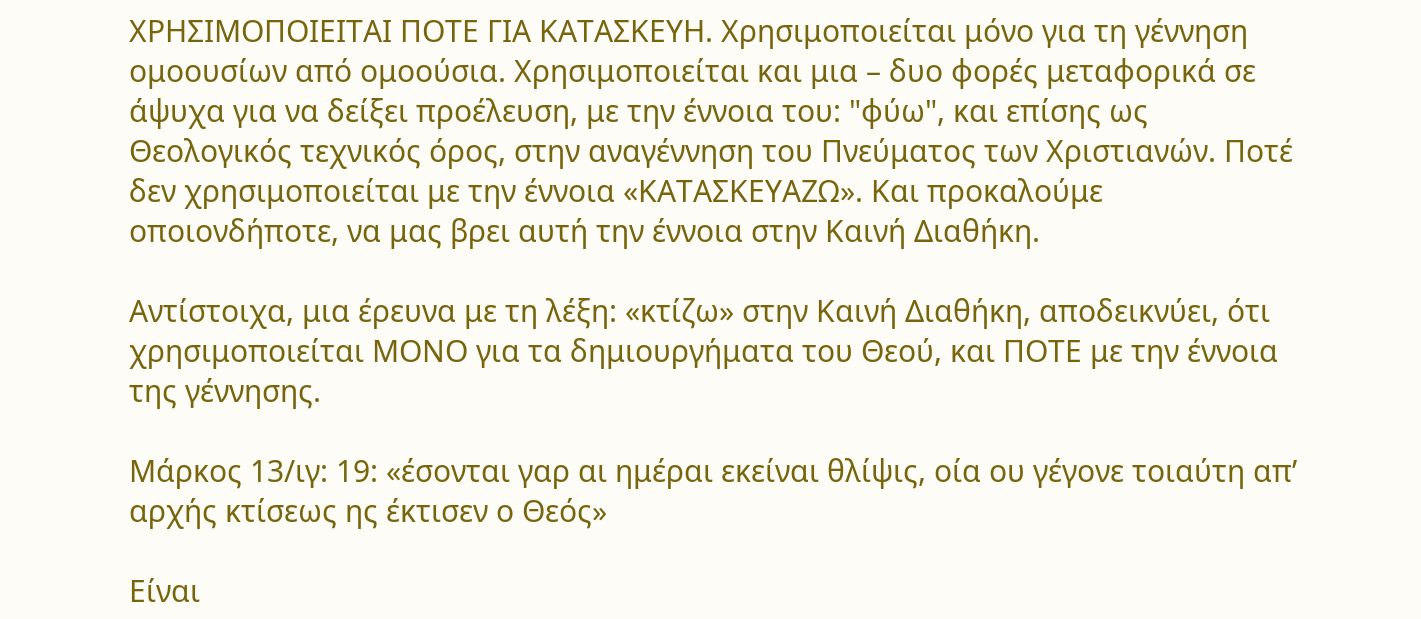ΧΡΗΣΙΜΟΠΟΙΕΙΤΑΙ ΠΟΤΕ ΓΙΑ ΚΑΤΑΣΚΕΥΗ. Χρησιμοποιείται μόνο για τη γέννηση ομοουσίων από ομοούσια. Χρησιμοποιείται και μια – δυο φορές μεταφορικά σε άψυχα για να δείξει προέλευση, με την έννοια του: "φύω", και επίσης ως Θεολογικός τεχνικός όρος, στην αναγέννηση του Πνεύματος των Χριστιανών. Ποτέ δεν χρησιμοποιείται με την έννοια «ΚΑΤΑΣΚΕΥΑΖΩ». Και προκαλούμε οποιονδήποτε, να μας βρει αυτή την έννοια στην Καινή Διαθήκη.

Αντίστοιχα, μια έρευνα με τη λέξη: «κτίζω» στην Καινή Διαθήκη, αποδεικνύει, ότι χρησιμοποιείται ΜΟΝΟ για τα δημιουργήματα του Θεού, και ΠΟΤΕ με την έννοια της γέννησης.

Μάρκος 13/ιγ: 19: «έσονται γαρ αι ημέραι εκείναι θλίψις, οία ου γέγονε τοιαύτη απ’ αρχής κτίσεως ης έκτισεν ο Θεός»

Είναι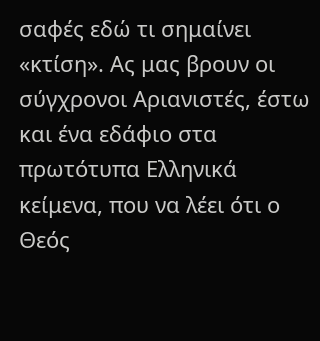σαφές εδώ τι σημαίνει «κτίση». Ας μας βρουν οι σύγχρονοι Αριανιστές, έστω και ένα εδάφιο στα πρωτότυπα Ελληνικά κείμενα, που να λέει ότι ο Θεός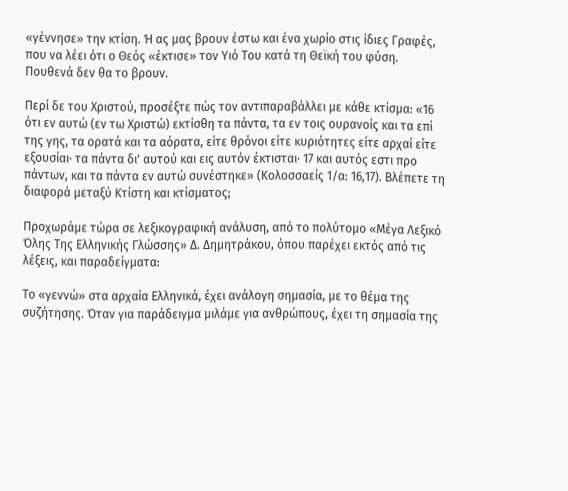«γέννησε» την κτίση. Ή ας μας βρουν έστω και ένα χωρίο στις ίδιες Γραφές, που να λέει ότι ο Θεός «έκτισε» τον Υιό Του κατά τη Θεϊκή του φύση. Πουθενά δεν θα το βρουν.

Περί δε του Χριστού, προσέξτε πώς τον αντιπαραβάλλει με κάθε κτίσμα: «16 ότι εν αυτώ (εν τω Χριστώ) εκτίσθη τα πάντα, τα εν τοις ουρανοίς και τα επί της γης, τα ορατά και τα αόρατα, είτε θρόνοι είτε κυριότητες είτε αρχαί είτε εξουσίαι· τα πάντα δι' αυτού και εις αυτόν έκτισται· 17 και αυτός εστι προ πάντων, και τα πάντα εν αυτώ συνέστηκε» (Κολοσσαείς 1/α: 16,17). Βλέπετε τη διαφορά μεταξύ Κτίστη και κτίσματος;

Προχωράμε τώρα σε λεξικογραφική ανάλυση, από το πολύτομο «Μέγα Λεξικό Όλης Της Ελληνικής Γλώσσης» Δ. Δημητράκου, όπου παρέχει εκτός από τις λέξεις, και παραδείγματα:

Το «γεννώ» στα αρχαία Ελληνικά, έχει ανάλογη σημασία, με το θέμα της συζήτησης. Όταν για παράδειγμα μιλάμε για ανθρώπους, έχει τη σημασία της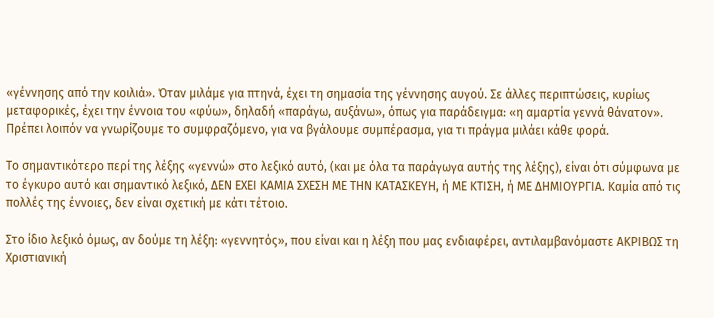«γέννησης από την κοιλιά». Όταν μιλάμε για πτηνά, έχει τη σημασία της γέννησης αυγού. Σε άλλες περιπτώσεις, κυρίως μεταφορικές, έχει την έννοια του «φύω», δηλαδή «παράγω, αυξάνω», όπως για παράδειγμα: «η αμαρτία γεννά θάνατον». Πρέπει λοιπόν να γνωρίζουμε το συμφραζόμενο, για να βγάλουμε συμπέρασμα, για τι πράγμα μιλάει κάθε φορά.

Το σημαντικότερο περί της λέξης «γεννώ» στο λεξικό αυτό, (και με όλα τα παράγωγα αυτής της λέξης), είναι ότι σύμφωνα με το έγκυρο αυτό και σημαντικό λεξικό, ΔΕΝ ΕΧΕΙ ΚΑΜΙΑ ΣΧΕΣΗ ΜΕ ΤΗΝ ΚΑΤΑΣΚΕΥΗ, ή ΜΕ ΚΤΙΣΗ, ή ΜΕ ΔΗΜΙΟΥΡΓΙΑ. Καμία από τις πολλές της έννοιες, δεν είναι σχετική με κάτι τέτοιο.

Στο ίδιο λεξικό όμως, αν δούμε τη λέξη: «γεννητός», που είναι και η λέξη που μας ενδιαφέρει, αντιλαμβανόμαστε ΑΚΡΙΒΩΣ τη Χριστιανική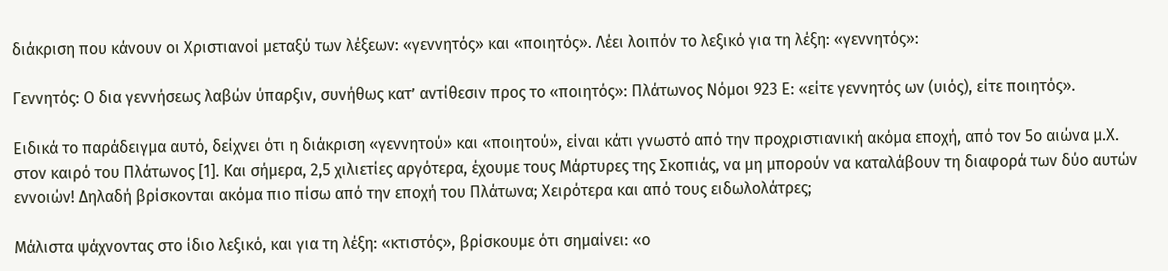διάκριση που κάνουν οι Χριστιανοί μεταξύ των λέξεων: «γεννητός» και «ποιητός». Λέει λοιπόν το λεξικό για τη λέξη: «γεννητός»:

Γεννητός: Ο δια γεννήσεως λαβών ύπαρξιν, συνήθως κατ’ αντίθεσιν προς το «ποιητός»: Πλάτωνος Νόμοι 923 Ε: «είτε γεννητός ων (υιός), είτε ποιητός».

Ειδικά το παράδειγμα αυτό, δείχνει ότι η διάκριση «γεννητού» και «ποιητού», είναι κάτι γνωστό από την προχριστιανική ακόμα εποχή, από τον 5ο αιώνα μ.Χ. στον καιρό του Πλάτωνος [1]. Και σήμερα, 2,5 χιλιετίες αργότερα, έχουμε τους Μάρτυρες της Σκοπιάς, να μη μπορούν να καταλάβουν τη διαφορά των δύο αυτών εννοιών! Δηλαδή βρίσκονται ακόμα πιο πίσω από την εποχή του Πλάτωνα; Χειρότερα και από τους ειδωλολάτρες;

Μάλιστα ψάχνοντας στο ίδιο λεξικό, και για τη λέξη: «κτιστός», βρίσκουμε ότι σημαίνει: «ο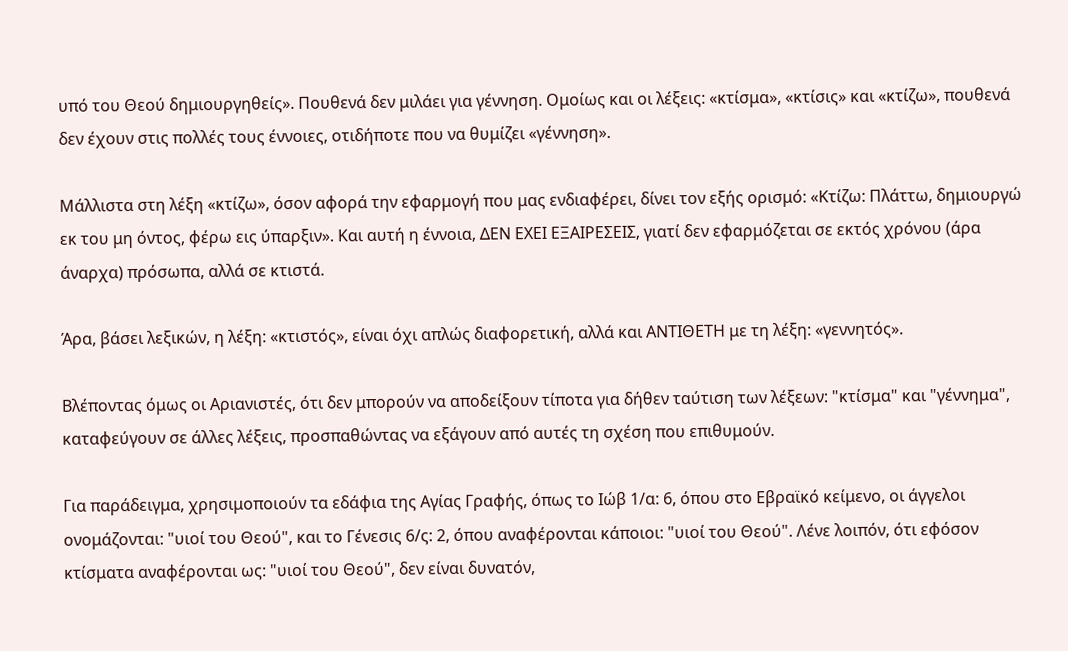υπό του Θεού δημιουργηθείς». Πουθενά δεν μιλάει για γέννηση. Ομοίως και οι λέξεις: «κτίσμα», «κτίσις» και «κτίζω», πουθενά δεν έχουν στις πολλές τους έννοιες, οτιδήποτε που να θυμίζει «γέννηση».

Μάλλιστα στη λέξη «κτίζω», όσον αφορά την εφαρμογή που μας ενδιαφέρει, δίνει τον εξής ορισμό: «Κτίζω: Πλάττω, δημιουργώ εκ του μη όντος, φέρω εις ύπαρξιν». Και αυτή η έννοια, ΔΕΝ ΕΧΕΙ ΕΞΑΙΡΕΣΕΙΣ, γιατί δεν εφαρμόζεται σε εκτός χρόνου (άρα άναρχα) πρόσωπα, αλλά σε κτιστά.

Άρα, βάσει λεξικών, η λέξη: «κτιστός», είναι όχι απλώς διαφορετική, αλλά και ΑΝΤΙΘΕΤΗ με τη λέξη: «γεννητός».

Βλέποντας όμως οι Αριανιστές, ότι δεν μπορούν να αποδείξουν τίποτα για δήθεν ταύτιση των λέξεων: "κτίσμα" και "γέννημα", καταφεύγουν σε άλλες λέξεις, προσπαθώντας να εξάγουν από αυτές τη σχέση που επιθυμούν.

Για παράδειγμα, χρησιμοποιούν τα εδάφια της Αγίας Γραφής, όπως το Ιώβ 1/α: 6, όπου στο Εβραϊκό κείμενο, οι άγγελοι ονομάζονται: "υιοί του Θεού", και το Γένεσις 6/ς: 2, όπου αναφέρονται κάποιοι: "υιοί του Θεού". Λένε λοιπόν, ότι εφόσον κτίσματα αναφέρονται ως: "υιοί του Θεού", δεν είναι δυνατόν,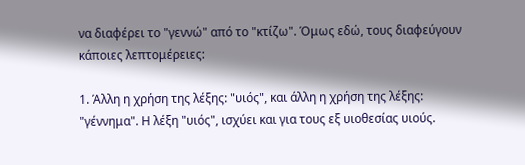να διαφέρει το "γεννώ" από το "κτίζω". Όμως εδώ, τους διαφεύγουν κάποιες λεπτομέρειες:

1. Άλλη η χρήση της λέξης: "υιός", και άλλη η χρήση της λέξης: "γέννημα". Η λέξη "υιός", ισχύει και για τους εξ υιοθεσίας υιούς.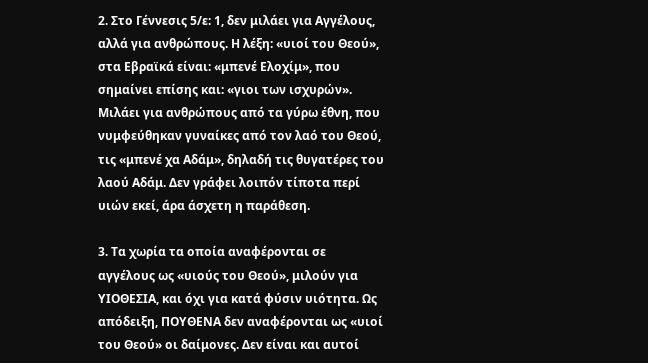2. Στο Γέννεσις 5/ε: 1, δεν μιλάει για Αγγέλους, αλλά για ανθρώπους. Η λέξη: «υιοί του Θεού», στα Εβραϊκά είναι: «μπενέ Ελοχίμ», που σημαίνει επίσης και: «γιοι των ισχυρών». Μιλάει για ανθρώπους από τα γύρω έθνη, που νυμφεύθηκαν γυναίκες από τον λαό του Θεού, τις «μπενέ χα Αδάμ», δηλαδή τις θυγατέρες του λαού Αδάμ. Δεν γράφει λοιπόν τίποτα περί υιών εκεί, άρα άσχετη η παράθεση.

3. Τα χωρία τα οποία αναφέρονται σε αγγέλους ως «υιούς του Θεού», μιλούν για ΥΙΟΘΕΣΙΑ, και όχι για κατά φύσιν υιότητα. Ως απόδειξη, ΠΟΥΘΕΝΑ δεν αναφέρονται ως «υιοί του Θεού» οι δαίμονες. Δεν είναι και αυτοί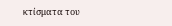κτίσματα του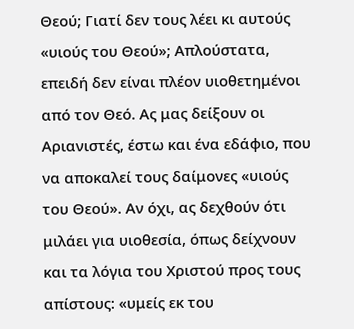Θεού; Γιατί δεν τους λέει κι αυτούς «υιούς του Θεού»; Απλούστατα, επειδή δεν είναι πλέον υιοθετημένοι από τον Θεό. Ας μας δείξουν οι Αριανιστές, έστω και ένα εδάφιο, που να αποκαλεί τους δαίμονες «υιούς του Θεού». Αν όχι, ας δεχθούν ότι μιλάει για υιοθεσία, όπως δείχνουν και τα λόγια του Χριστού προς τους απίστους: «υμείς εκ του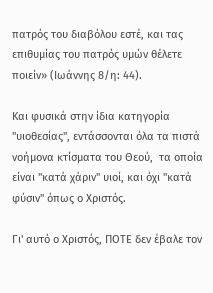πατρός του διαβόλου εστέ, και τας επιθυμίας του πατρός υμών θέλετε ποιείν» (Ιωάννης 8/η: 44).

Και φυσικά στην ίδια κατηγορία "υιοθεσίας", εντάσσονται όλα τα πιστά νοήμονα κτίσματα του Θεού,  τα οποία είναι "κατά χάριν" υιοί, και όχι "κατά φύσιν" όπως ο Χριστός.

Γι' αυτό ο Χριστός, ΠΟΤΕ δεν έβαλε τον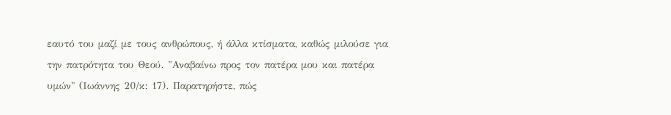εαυτό του μαζί με τους ανθρώπους, ή άλλα κτίσματα, καθώς μιλούσε για την πατρότητα του Θεού. "Αναβαίνω προς τον πατέρα μου και πατέρα υμών" (Ιωάννης 20/κ: 17). Παρατηρήστε, πώς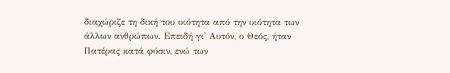διαχώριζε τη δική του υιότητα από την υιότητα των άλλων ανθρώπων. Επειδή γι' Αυτόν, ο Θεός, ήταν Πατέρας κατά φύσιν, ενώ των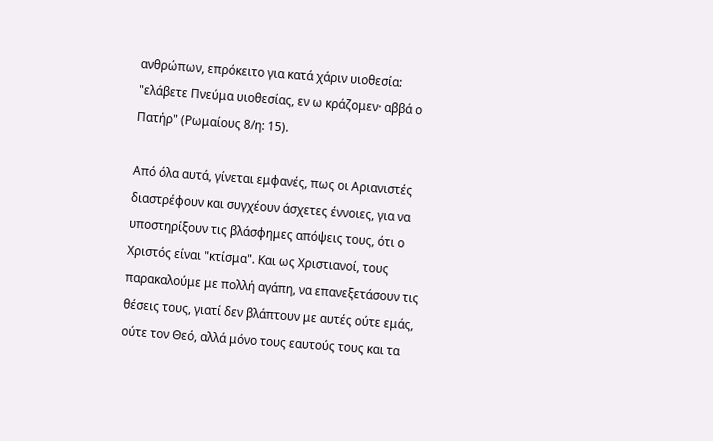ανθρώπων, επρόκειτο για κατά χάριν υιοθεσία: "ελάβετε Πνεύμα υιοθεσίας, εν ω κράζομεν· αββά ο Πατήρ" (Ρωμαίους 8/η: 15).

Από όλα αυτά, γίνεται εμφανές, πως οι Αριανιστές διαστρέφουν και συγχέουν άσχετες έννοιες, για να υποστηρίξουν τις βλάσφημες απόψεις τους, ότι ο Χριστός είναι "κτίσμα". Και ως Χριστιανοί, τους παρακαλούμε με πολλή αγάπη, να επανεξετάσουν τις θέσεις τους, γιατί δεν βλάπτουν με αυτές ούτε εμάς, ούτε τον Θεό, αλλά μόνο τους εαυτούς τους και τα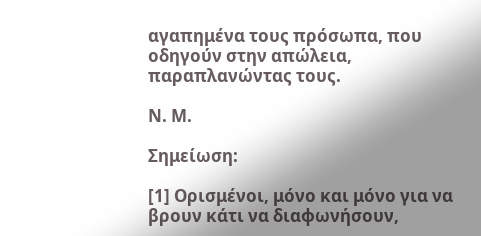αγαπημένα τους πρόσωπα, που οδηγούν στην απώλεια, παραπλανώντας τους.

Ν. Μ.

Σημείωση:

[1] Ορισμένοι, μόνο και μόνο για να βρουν κάτι να διαφωνήσουν,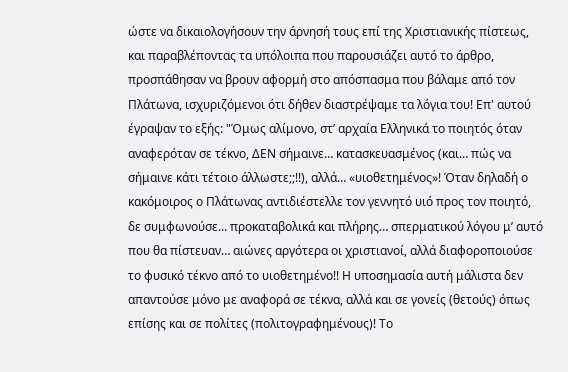ώστε να δικαιολογήσουν την άρνησή τους επί της Χριστιανικής πίστεως, και παραβλέποντας τα υπόλοιπα που παρουσιάζει αυτό το άρθρο, προσπάθησαν να βρουν αφορμή στο απόσπασμα που βάλαμε από τον Πλάτωνα, ισχυριζόμενοι ότι δήθεν διαστρέψαμε τα λόγια του! Επ' αυτού έγραψαν το εξής: "Όμως αλίμονο, στ’ αρχαία Ελληνικά το ποιητός όταν αναφερόταν σε τέκνο, ΔΕΝ σήμαινε… κατασκευασμένος (και… πώς να σήμαινε κάτι τέτοιο άλλωστε;;!!), αλλά… «υιοθετημένος»! Όταν δηλαδή ο κακόμοιρος ο Πλάτωνας αντιδιέστελλε τον γεννητό υιό προς τον ποιητό, δε συμφωνούσε... προκαταβολικά και πλήρης… σπερματικού λόγου μ’ αυτό που θα πίστευαν… αιώνες αργότερα οι χριστιανοί, αλλά διαφοροποιούσε το φυσικό τέκνο από το υιοθετημένο!! Η υποσημασία αυτή μάλιστα δεν απαντούσε μόνο με αναφορά σε τέκνα, αλλά και σε γονείς (θετούς) όπως επίσης και σε πολίτες (πολιτογραφημένους)! Το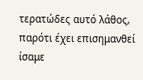τερατώδες αυτό λάθος, παρότι έχει επισημανθεί ίσαμε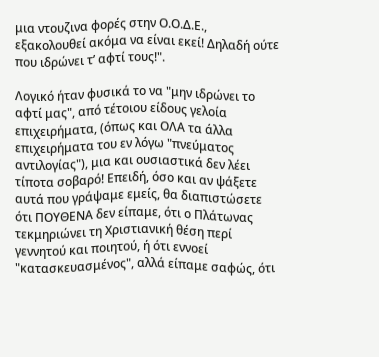μια ντουζινα φορές στην Ο.Ο.Δ.Ε., εξακολουθεί ακόμα να είναι εκεί! Δηλαδή ούτε που ιδρώνει τ’ αφτί τους!".

Λογικό ήταν φυσικά το να "μην ιδρώνει το αφτί μας", από τέτοιου είδους γελοία επιχειρήματα, (όπως και ΟΛΑ τα άλλα επιχειρήματα του εν λόγω "πνεύματος αντιλογίας"), μια και ουσιαστικά δεν λέει τίποτα σοβαρό! Επειδή, όσο και αν ψάξετε αυτά που γράψαμε εμείς, θα διαπιστώσετε ότι ΠΟΥΘΕΝΑ δεν είπαμε, ότι ο Πλάτωνας τεκμηριώνει τη Χριστιανική θέση περί γεννητού και ποιητού, ή ότι εννοεί "κατασκευασμένος", αλλά είπαμε σαφώς, ότι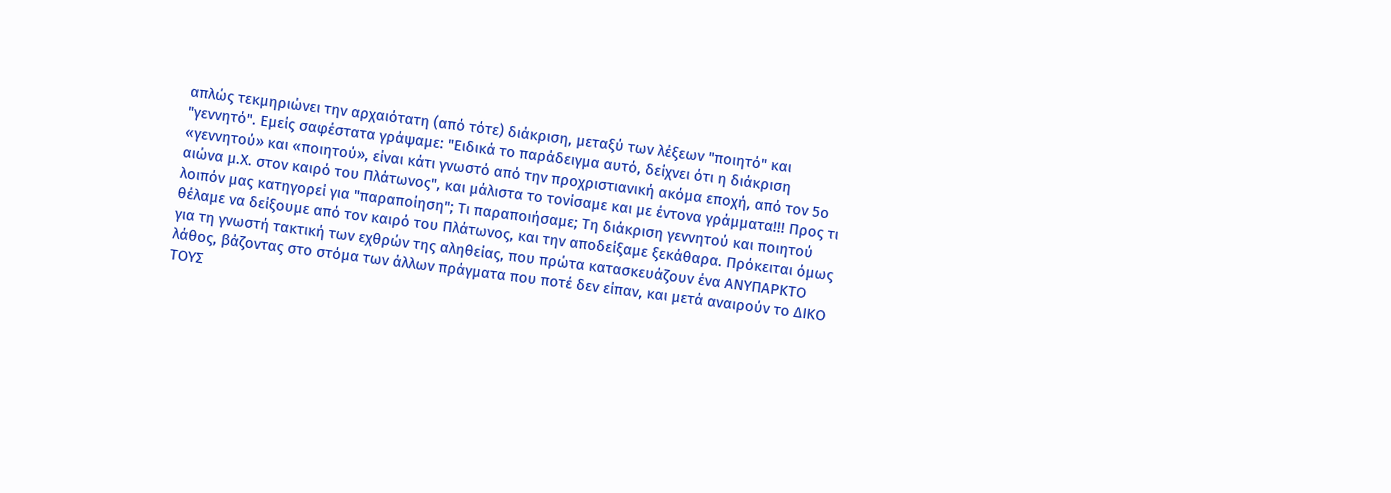απλώς τεκμηριώνει την αρχαιότατη (από τότε) διάκριση, μεταξύ των λέξεων "ποιητό" και "γεννητό". Εμείς σαφέστατα γράψαμε: "Ειδικά το παράδειγμα αυτό, δείχνει ότι η διάκριση «γεννητού» και «ποιητού», είναι κάτι γνωστό από την προχριστιανική ακόμα εποχή, από τον 5ο αιώνα μ.Χ. στον καιρό του Πλάτωνος", και μάλιστα το τονίσαμε και με έντονα γράμματα!!! Προς τι λοιπόν μας κατηγορεί για "παραποίηση"; Τι παραποιήσαμε; Τη διάκριση γεννητού και ποιητού θέλαμε να δείξουμε από τον καιρό του Πλάτωνος, και την αποδείξαμε ξεκάθαρα. Πρόκειται όμως για τη γνωστή τακτική των εχθρών της αληθείας, που πρώτα κατασκευάζουν ένα ΑΝΥΠΑΡΚΤΟ λάθος, βάζοντας στο στόμα των άλλων πράγματα που ποτέ δεν είπαν, και μετά αναιρούν το ΔΙΚΟ ΤΟΥΣ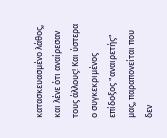κατασκευασμένο λάθος, και λένε ότι αναίρεσαν τους άλλους! Και ύστερα ο συγκεκριμένος επίδοξος "αναιρετής" μας, παραπονείται που δεν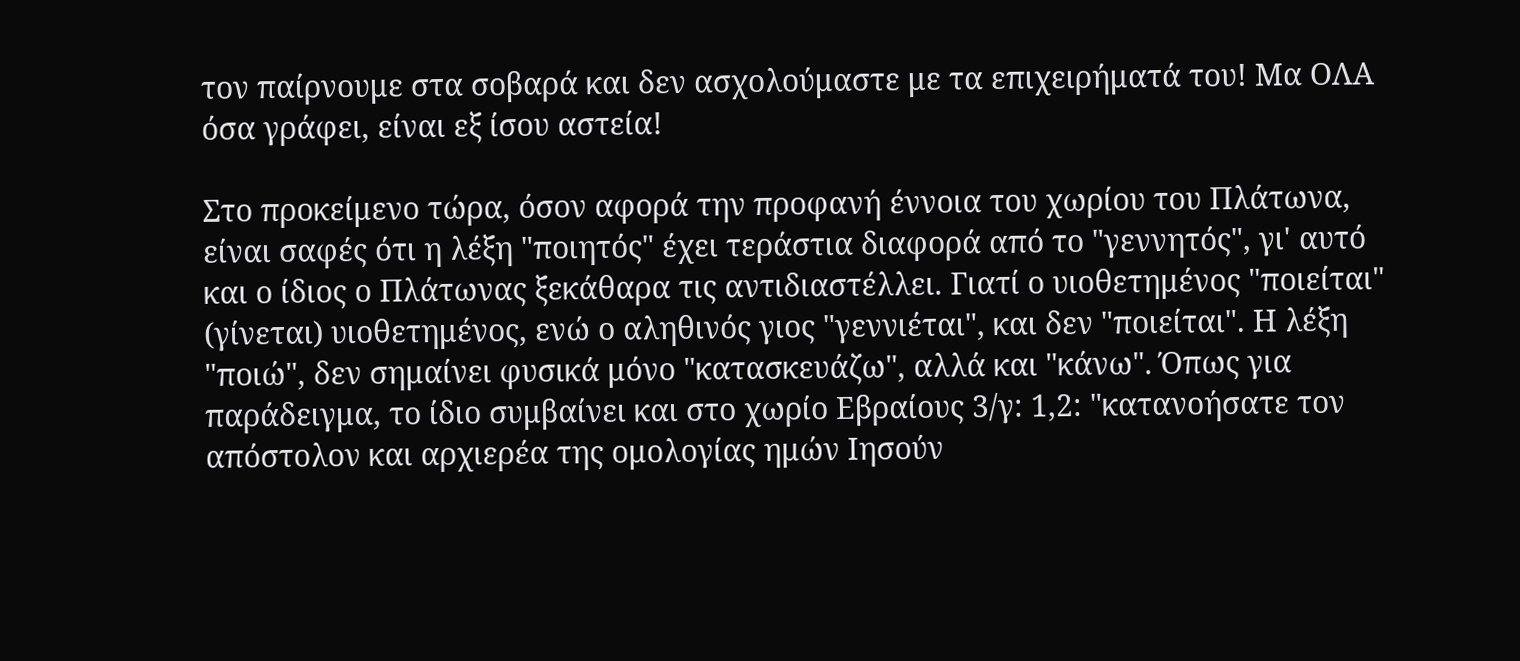τον παίρνουμε στα σοβαρά και δεν ασχολούμαστε με τα επιχειρήματά του! Μα ΟΛΑ όσα γράφει, είναι εξ ίσου αστεία!

Στο προκείμενο τώρα, όσον αφορά την προφανή έννοια του χωρίου του Πλάτωνα, είναι σαφές ότι η λέξη "ποιητός" έχει τεράστια διαφορά από το "γεννητός", γι' αυτό και ο ίδιος ο Πλάτωνας ξεκάθαρα τις αντιδιαστέλλει. Γιατί ο υιοθετημένος "ποιείται" (γίνεται) υιοθετημένος, ενώ ο αληθινός γιος "γεννιέται", και δεν "ποιείται". Η λέξη "ποιώ", δεν σημαίνει φυσικά μόνο "κατασκευάζω", αλλά και "κάνω". Όπως για παράδειγμα, το ίδιο συμβαίνει και στο χωρίο Εβραίους 3/γ: 1,2: "κατανοήσατε τον απόστολον και αρχιερέα της ομολογίας ημών Ιησούν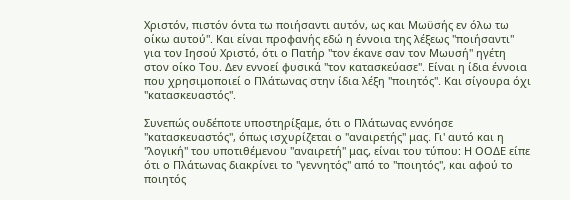Χριστόν, πιστόν όντα τω ποιήσαντι αυτόν, ως και Μωϋσής εν όλω τω οίκω αυτού". Και είναι προφανής εδώ η έννοια της λέξεως "ποιήσαντι" για τον Ιησού Χριστό, ότι ο Πατήρ "τον έκανε σαν τον Μωυσή" ηγέτη στον οίκο Του. Δεν εννοεί φυσικά "τον κατασκεύασε". Είναι η ίδια έννοια που χρησιμοποιεί ο Πλάτωνας στην ίδια λέξη "ποιητός". Και σίγουρα όχι "κατασκευαστός".

Συνεπώς ουδέποτε υποστηρίξαμε, ότι ο Πλάτωνας εννόησε "κατασκευαστός", όπως ισχυρίζεται ο "αναιρετής" μας. Γι' αυτό και η "λογική" του υποτιθέμενου "αναιρετή" μας, είναι του τύπου: Η ΟΟΔΕ είπε ότι ο Πλάτωνας διακρίνει το "γεννητός" από το "ποιητός", και αφού το ποιητός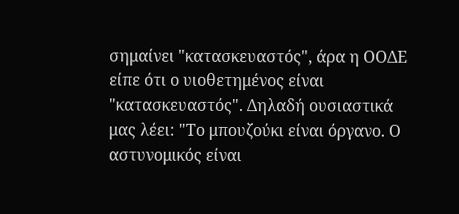σημαίνει "κατασκευαστός", άρα η ΟΟΔΕ είπε ότι ο υιοθετημένος είναι "κατασκευαστός". Δηλαδή ουσιαστικά μας λέει: "Το μπουζούκι είναι όργανο. Ο αστυνομικός είναι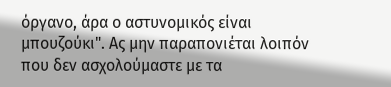όργανο, άρα ο αστυνομικός είναι μπουζούκι". Ας μην παραπονιέται λοιπόν που δεν ασχολούμαστε με τα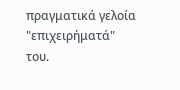πραγματικά γελοία "επιχειρήματά" του.